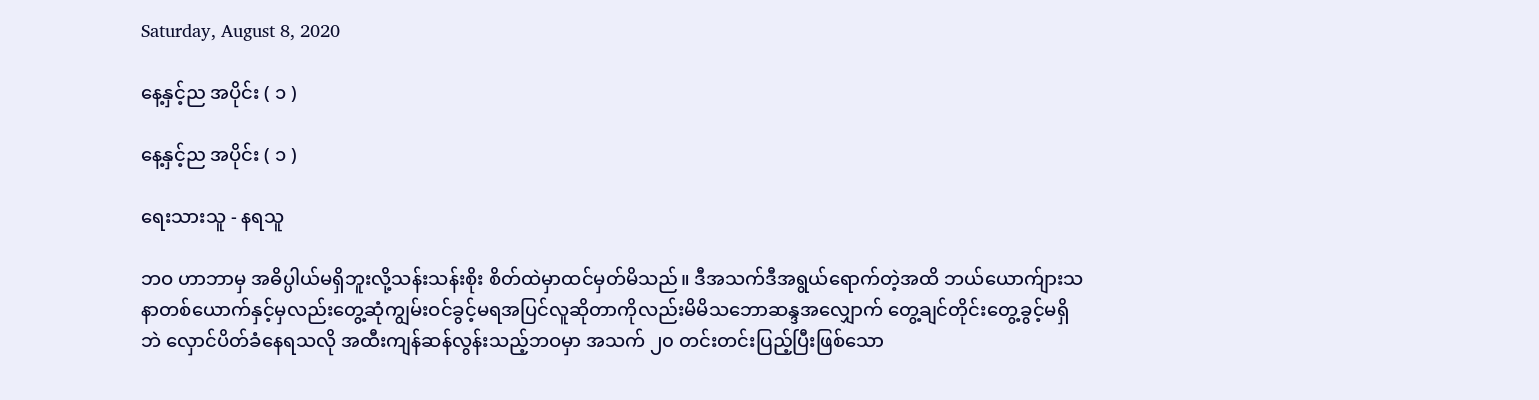Saturday, August 8, 2020

နေ့နှင့်ည အပိုင်း ( ၁ )

နေ့နှင့်ည အပိုင်း ( ၁ )

ရေးသားသူ - နရသူ

ဘဝ ဟာဘာမှ အဓိပ္ပါယ်မရှိဘူးလို့သန်းသန်းစိုး စိတ်ထဲမှာထင်မှတ်မိသည်။ ဒီအသက်ဒီအရွယ်ရောက်တဲ့အထိ ဘယ်ယောက်ျားသနာတစ်ယောက်နှင့်မှလည်းတွေ့ဆုံကျွမ်းဝင်ခွင့်မရအပြင်လူဆိုတာကိုလည်းမိမိသဘောဆန္ဒအလျှောက် တွေ့ချင်တိုင်းတွေ့ခွင့်မရှိဘဲ လှောင်ပိတ်ခံနေရသလို အထီးကျန်ဆန်လွန်းသည့်ဘဝမှာ အသက် ၂၀ တင်းတင်းပြည့်ပြီးဖြစ်သော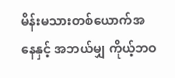မိန်းမသားတစ်ယောက်အနေနှင့် အဘယ်မျှ ကိုယ့်ဘဝ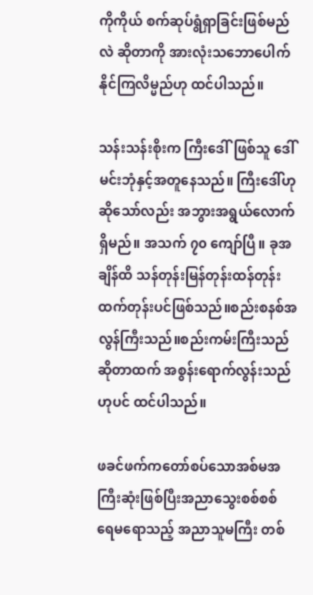ကိုကိုယ် စက်ဆုပ်ရွံရှာခြင်းဖြစ်မည်လဲ ဆိုတာကို အားလုံးသဘောပေါက်နိုင်ကြလိမ္မည်ဟု ထင်ပါသည်။

သန်းသန်းစိုးက ကြီးဒေါ်ဖြစ်သူ ဒေါ်မင်းဘုံနှင့်အတူနေသည်။ ကြီးဒေါ်ဟုဆိုသော်လည်း အဘွားအရွယ်လောက်ရှိမည်။ အသက် ၇၀ ကျော်ပြီ။ ခုအချိန်ထိ သန်တုန်းမြန်တုန်းထန်တုန်းထက်တုန်းပင်ဖြစ်သည်။စည်းစနစ်အလွန်ကြီးသည်။စည်းကမ်းကြီးသည်ဆိုတာထက် အစွန်းရောက်လွန်းသည်ဟုပင် ထင်ပါသည်။

ဖခင်ဖက်ကတော်စပ်သောအစ်မအကြီးဆုံးဖြစ်ပြီးအညာသွေးစစ်စစ် ရေမရောသည့် အညာသူမကြီး တစ်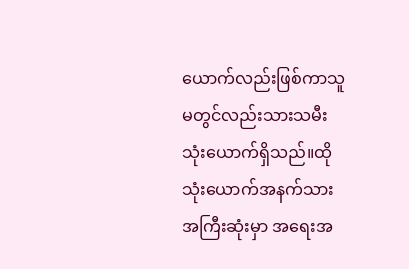ယောက်လည်းဖြစ်ကာသူမတွင်လည်းသားသမီးသုံးယောက်ရှိသည်။ထိုသုံးယောက်အနက်သားအကြီးဆုံးမှာ အရေးအ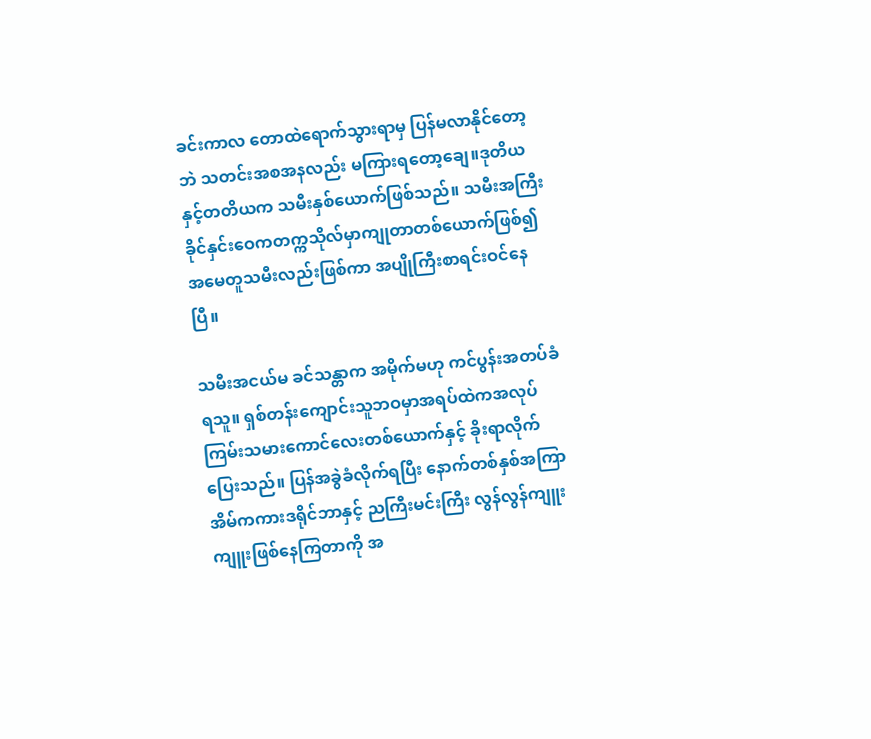ခင်းကာလ တောထဲရောက်သွားရာမှ ပြန်မလာနိုင်တော့ဘဲ သတင်းအစအနလည်း မကြားရတော့ချေ။ဒုတိယနှင့်တတိယက သမီးနှစ်ယောက်ဖြစ်သည်။ သမီးအကြီး ခိုင်နှင်းဝေကတက္ကသိုလ်မှာကျုတာတစ်ယောက်ဖြစ်၍အမေတူသမီးလည်းဖြစ်ကာ အပျိုကြီးစာရင်းဝင်နေပြီ။

သမီးအငယ်မ ခင်သန္တာက အမိုက်မဟု ကင်ပွန်းအတပ်ခံရသူ။ ရှစ်တန်းကျောင်းသူဘဝမှာအရပ်ထဲကအလုပ်ကြမ်းသမားကောင်လေးတစ်ယောက်နှင့် ခိုးရာလိုက်ပြေးသည်။ ပြန်အခွဲခံလိုက်ရပြီး နောက်တစ်နှစ်အကြာ အိမ်ကကားဒရိုင်ဘာနှင့် ညကြီးမင်းကြီး လွန်လွန်ကျူးကျူးဖြစ်နေကြတာကို အ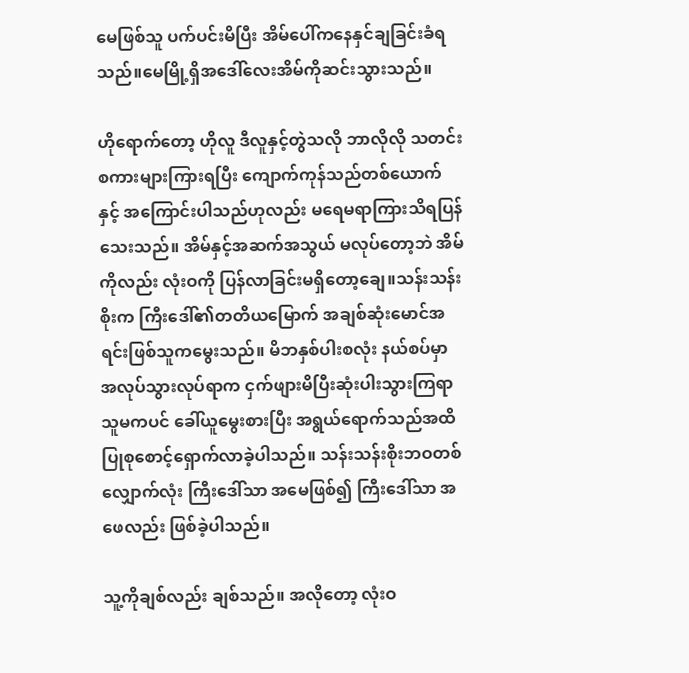မေဖြစ်သူ ပက်ပင်းမိပြီး အိမ်ပေါ်ကနေနှင်ချခြင်းခံရသည်။မေမြို့ရှိအဒေါ်လေးအိမ်ကိုဆင်းသွားသည်။

ဟိုရောက်တော့ ဟိုလူ ဒီလူနှင့်တွဲသလို ဘာလိုလို သတင်းစကားများကြားရပြီး ကျောက်ကုန်သည်တစ်ယောက်နှင့် အကြောင်းပါသည်ဟုလည်း မရေမရာကြားသိရပြန်သေးသည်။ အိမ်နှင့်အဆက်အသွယ် မလုပ်တော့ဘဲ အိမ်ကိုလည်း လုံးဝကို ပြန်လာခြင်းမရှိတော့ချေ။သန်းသန်းစိုးက ကြီးဒေါ်၏တတိယမြောက် အချစ်ဆုံးမောင်အရင်းဖြစ်သူကမွေးသည်။ မိဘနှစ်ပါးစလုံး နယ်စပ်မှာ အလုပ်သွားလုပ်ရာက ငှက်ဖျားမိပြီးဆုံးပါးသွားကြရာ သူမကပင် ခေါ်ယူမွေးစားပြီး အရွယ်ရောက်သည်အထိ ပြုစုစောင့်ရှောက်လာခဲ့ပါသည်။ သန်းသန်းစိုးဘဝတစ်လျှောက်လုံး ကြီးဒေါ်သာ အမေဖြစ်၍ ကြီးဒေါ်သာ အဖေလည်း ဖြစ်ခဲ့ပါသည်။

သူ့ကိုချစ်လည်း ချစ်သည်။ အလိုတော့ လုံးဝ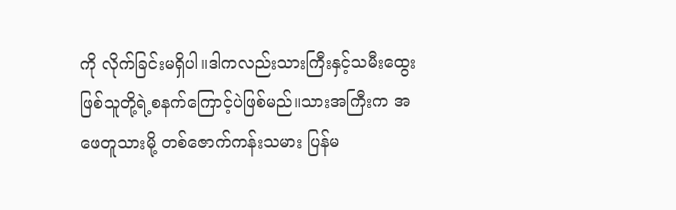ကို လိုက်ခြင်းမရှိပါ။ဒါကလည်းသားကြီးနှင့်သမီးထွေးဖြစ်သူတို့ရဲ့စနက်ကြောင့်ပဲဖြစ်မည်။သားအကြီးက အဖေတူသားမို့ တစ်ဇောက်ကန်းသမား ပြန်မ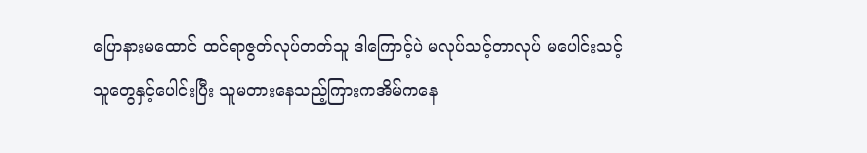ပြောနားမထောင် ထင်ရာဇွတ်လုပ်တတ်သူ ဒါကြောင့်ပဲ မလုပ်သင့်တာလုပ် မပေါင်းသင့်သူတွေနှင့်ပေါင်းပြီး သူမတားနေသည့်ကြားကအိမ်ကနေ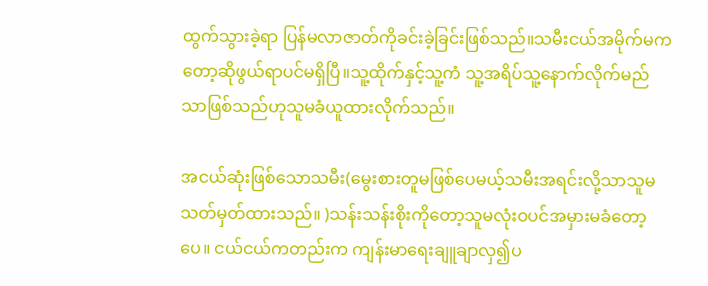ထွက်သွားခဲ့ရာ ပြန်မလာဇာတ်ကိုခင်းခဲ့ခြင်းဖြစ်သည်။သမီးငယ်အမိုက်မကတော့ဆိုဖွယ်ရာပင်မရှိပြီ။သူ့ထိုက်နှင့်သူ့ကံ သူ့အရိပ်သူ့နောက်လိုက်မည်သာဖြစ်သည်ဟုသူမခံယူထားလိုက်သည်။

အငယ်ဆုံးဖြစ်သောသမီး(မွေးစားတူမဖြစ်ပေမယ့်သမီးအရင်းလို့သာသူမသတ်မှတ်ထားသည်။ )သန်းသန်းစိုးကိုတော့သူမလုံးဝပင်အမှားမခံတော့ပေ။ ငယ်ငယ်ကတည်းက ကျန်းမာရေးချူချာလှ၍ပ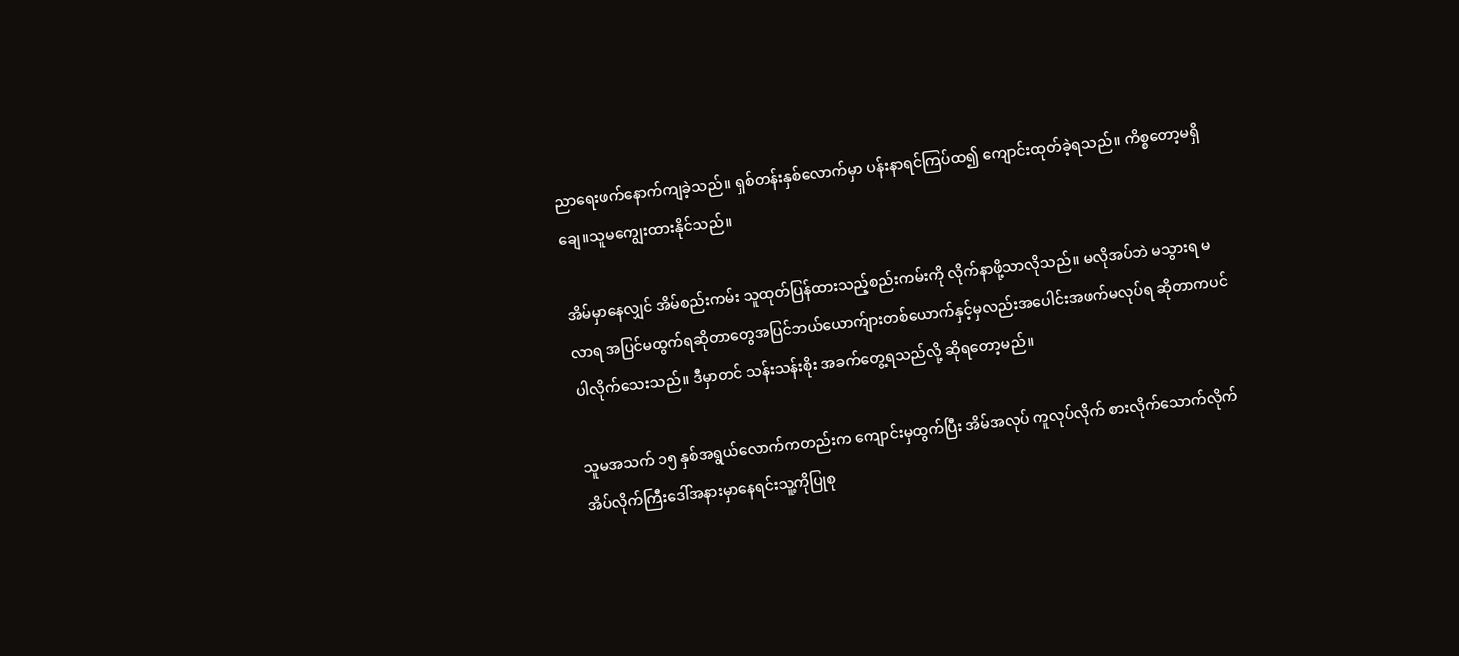ညာရေးဖက်နောက်ကျခဲ့သည်။ ရှစ်တန်းနှစ်လောက်မှာ ပန်းနာရင်ကြပ်ထ၍ ကျောင်းထုတ်ခဲ့ရသည်။ ကိစ္စတော့မရှိချေ။သူမကျွေးထားနိုင်သည်။

အိမ်မှာနေလျှင် အိမ်စည်းကမ်း သူထုတ်ပြန်ထားသည့်စည်းကမ်းကို လိုက်နာဖို့သာလိုသည်။ မလိုအပ်ဘဲ မသွားရ မလာရ အပြင်မထွက်ရဆိုတာတွေအပြင်ဘယ်ယောက်ျားတစ်ယောက်နှင့်မှလည်းအပေါင်းအဖက်မလုပ်ရ ဆိုတာကပင် ပါလိုက်သေးသည်။ ဒီမှာတင် သန်းသန်းစိုး အခက်တွေ့ရသည်လို့ ဆိုရတော့မည်။

သူမအသက် ၁၅ နှစ်အရွယ်လောက်ကတည်းက ကျောင်းမှထွက်ပြီး အိမ်အလုပ် ကူလုပ်လိုက် စားလိုက်သောက်လိုက်အိပ်လိုက်ကြီးဒေါ်အနားမှာနေရင်းသူ့ကိုပြုစု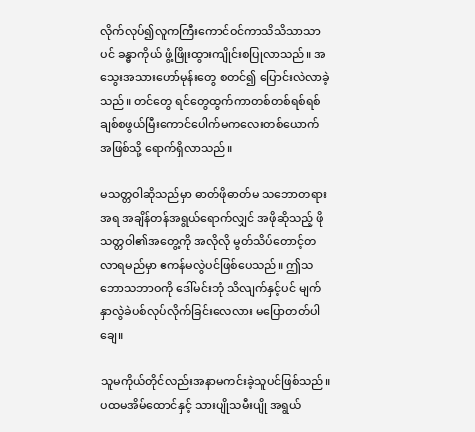လိုက်လုပ်၍လူကကြီးကောင်ဝင်ကာသိသိသာသာပင် ခန္ဓာကိုယ် ဖွံ့ဖြိုးထွားကျိုင်းစပြုလာသည်။ အသွေးအသားဟော်မုန်းတွေ စတင်၍ ပြောင်းလဲလာခဲ့သည်။ တင်တွေ ရင်တွေထွက်ကာတစ်တစ်ရစ်ရစ်ချစ်စဖွယ်မြီးကောင်ပေါက်မကလေးတစ်ယောက်အဖြစ်သို့ ရောက်ရှိလာသည်။

မသတ္တဝါဆိုသည်မှာ ဓာတ်ဖိုဓာတ်မ သဘောတရားအရ အချိန်တန်အရွယ်ရောက်လျှင် အဖိုဆိုသည့် ဖိုသတ္တဝါ၏အတွေ့ကို အလိုလို မွတ်သိပ်တောင့်တလာရမည်မှာ ဧကန်မလွဲပင်ဖြစ်ပေသည်။ ဤသဘောသဘာဝကို ဒေါ်မင်းဘုံ သိလျက်နှင့်ပင် မျက်နှာလွဲခဲပစ်လုပ်လိုက်ခြင်းလေလား မပြောတတ်ပါချေ။

သူမကိုယ်တိုင်လည်းအနာမကင်းခဲ့သူပင်ဖြစ်သည်။ပထမအိမ်ထောင်နှင့် သားပျိုသမီးပျို အရွယ်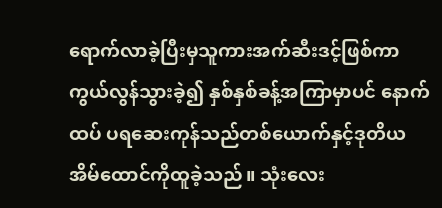ရောက်လာခဲ့ပြီးမှသူကားအက်ဆီးဒင့်ဖြစ်ကာ ကွယ်လွန်သွားခဲ့၍ နှစ်နှစ်ခန့်အကြာမှာပင် နောက်ထပ် ပရဆေးကုန်သည်တစ်ယောက်နှင့်ဒုတိယအိမ်ထောင်ကိုထူခဲ့သည်။ သုံးလေး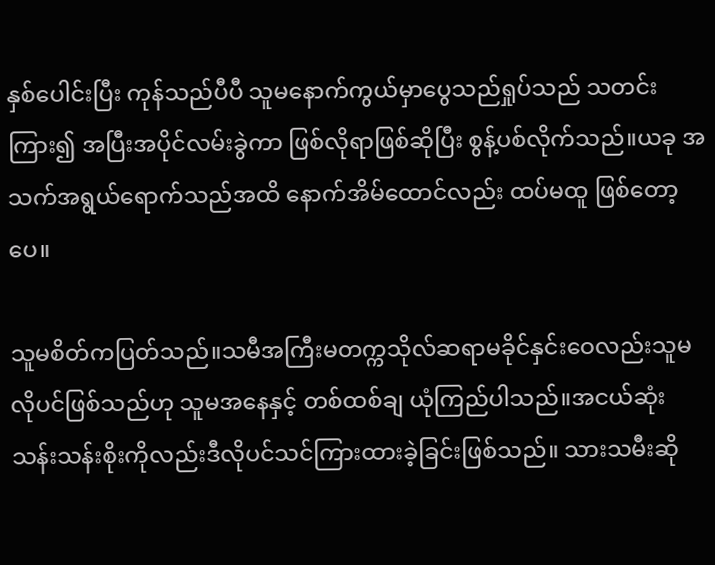နှစ်ပေါင်းပြီး ကုန်သည်ပီပီ သူမနောက်ကွယ်မှာပွေသည်ရှုပ်သည် သတင်းကြား၍ အပြီးအပိုင်လမ်းခွဲကာ ဖြစ်လိုရာဖြစ်ဆိုပြီး စွန့်ပစ်လိုက်သည်။ယခု အသက်အရွယ်ရောက်သည်အထိ နောက်အိမ်ထောင်လည်း ထပ်မထူ ဖြစ်တော့ပေ။

သူမစိတ်ကပြတ်သည်။သမီအကြီးမတက္ကသိုလ်ဆရာမခိုင်နှင်းဝေလည်းသူမလိုပင်ဖြစ်သည်ဟု သူမအနေနှင့် တစ်ထစ်ချ ယုံကြည်ပါသည်။အငယ်ဆုံးသန်းသန်းစိုးကိုလည်းဒီလိုပင်သင်ကြားထားခဲ့ခြင်းဖြစ်သည်။ သားသမီးဆို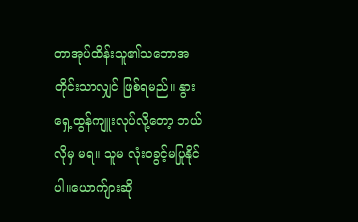တာအုပ်ထိန်းသူ၏သဘောအတိုင်းသာလျှင် ဖြစ်ရမည်။ နွားရှေ့ထွန်ကျူးလုပ်လို့တော့ ဘယ်လိုမှ မရ။ သူမ လုံးဝခွင့်မပြုနိုင်ပါ။ယောက်ျားဆို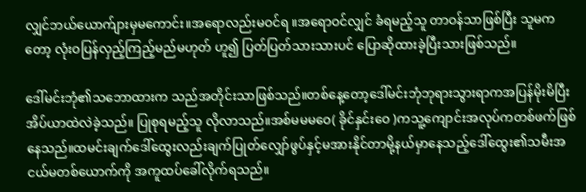လျှင်ဘယ်ယောက်ျားမှမကောင်း။အရောလည်းမဝင်ရ ။အရောဝင်လျှင် ခံရမည့်သူ တာဝန်သာဖြစ်ပြီး သူမကတော့ လုံးဝပြန်လှည့်ကြည့်မည်မဟုတ် ဟူ၍ ပြတ်ပြတ်သားသားပင် ပြောဆိုထားခဲ့ပြီးသားဖြစ်သည်။

ဒေါ်မင်းဘုံ၏သဘောထားက သည်အတိုင်းသာဖြစ်သည်။တစ်နေ့တော့ဒေါ်မင်းဘုံဘုရားသွားရာကအပြန်မိုးမိပြီးအိပ်ယာထဲလဲခဲ့သည်။ ပြုစုရမည့်သူ လိုလာသည်။အစ်မမမဝေ( ခိုင်နှင်းဝေ )ကသူ့ကျောင်းအလုပ်ကတစ်ဖက်ဖြစ်နေသည်။ထမင်းချက်ဒေါ်ထွေးလည်းချက်ပြုတ်လျှော်ဖွပ်နှင့်မအားနိုင်တာမို့နယ်မှာနေသည့်ဒေါ်ထွေး၏သမီးအငယ်မတစ်ယောက်ကို အကူထပ်ခေါ်လိုက်ရသည်။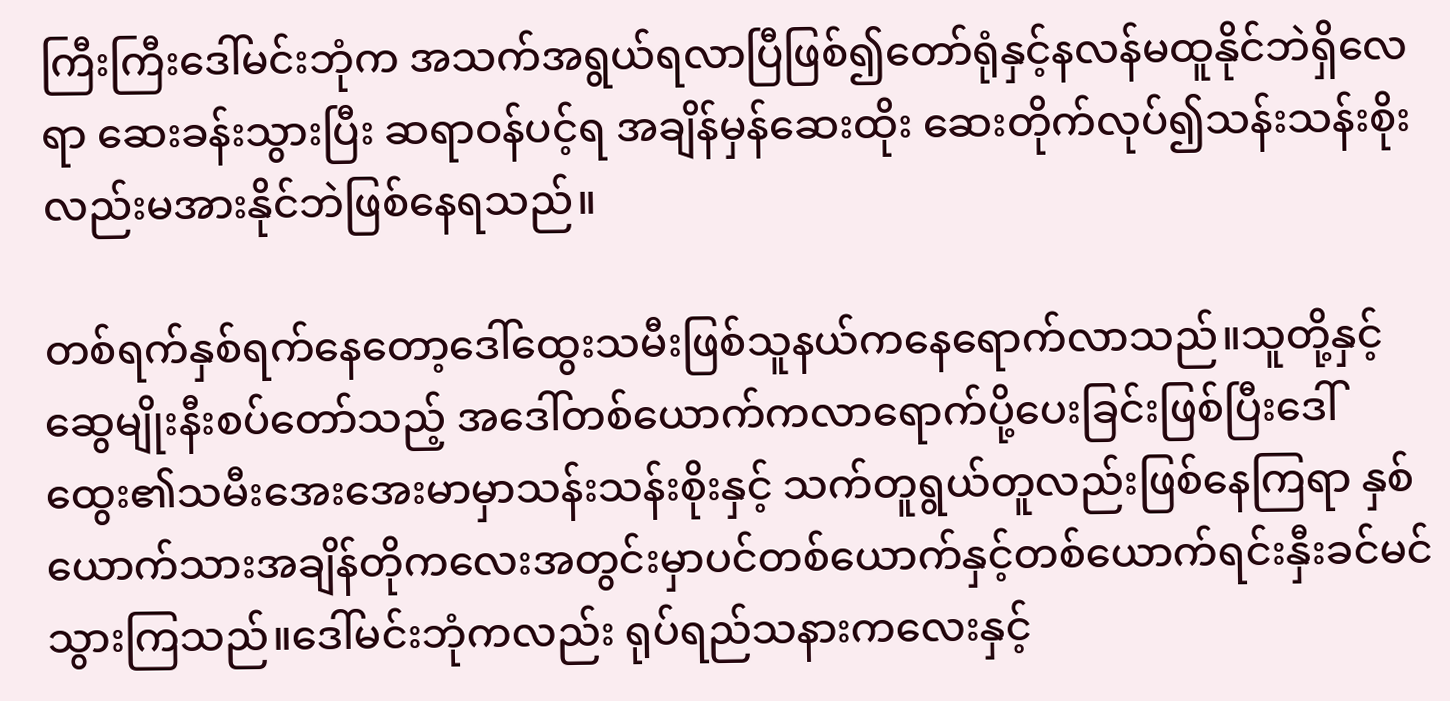ကြီးကြီးဒေါ်မင်းဘုံက အသက်အရွယ်ရလာပြီဖြစ်၍တော်ရုံနှင့်နလန်မထူနိုင်ဘဲရှိလေရာ ဆေးခန်းသွားပြီး ဆရာဝန်ပင့်ရ အချိန်မှန်ဆေးထိုး ဆေးတိုက်လုပ်၍သန်းသန်းစိုးလည်းမအားနိုင်ဘဲဖြစ်နေရသည်။

တစ်ရက်နှစ်ရက်နေတော့ဒေါ်ထွေးသမီးဖြစ်သူနယ်ကနေရောက်လာသည်။သူတို့နှင့်ဆွေမျိုးနီးစပ်တော်သည့် အဒေါ်တစ်ယောက်ကလာရောက်ပို့ပေးခြင်းဖြစ်ပြီးဒေါ်ထွေး၏သမီးအေးအေးမာမှာသန်းသန်းစိုးနှင့် သက်တူရွယ်တူလည်းဖြစ်နေကြရာ နှစ်ယောက်သားအချိန်တိုကလေးအတွင်းမှာပင်တစ်ယောက်နှင့်တစ်ယောက်ရင်းနှီးခင်မင်သွားကြသည်။ဒေါ်မင်းဘုံကလည်း ရုပ်ရည်သနားကလေးနှင့်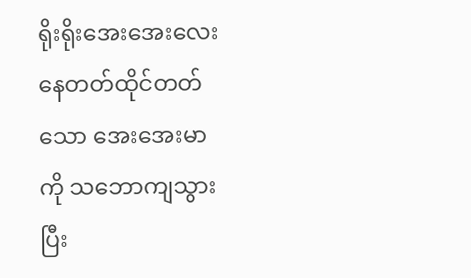ရိုးရိုးအေးအေးလေးနေတတ်ထိုင်တတ်သော အေးအေးမာကို သဘောကျသွားပြီး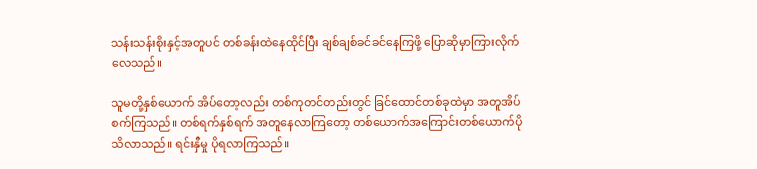သန်းသန်းစိုးနှင့်အတူပင် တစ်ခန်းထဲနေထိုင်ပြီး ချစ်ချစ်ခင်ခင်နေကြဖို့ ပြောဆိုမှာကြားလိုက်လေသည်။

သူမတို့နှစ်ယောက် အိပ်တော့လည်း တစ်ကုတင်တည်းတွင် ခြင်ထောင်တစ်ခုထဲမှာ အတူအိပ်စက်ကြသည်။ တစ်ရက်နှစ်ရက် အတူနေလာကြတော့ တစ်ယောက်အကြောင်းတစ်ယောက်ပိုသိလာသည်။ ရင်းနှီမှု ပိုရလာကြသည်။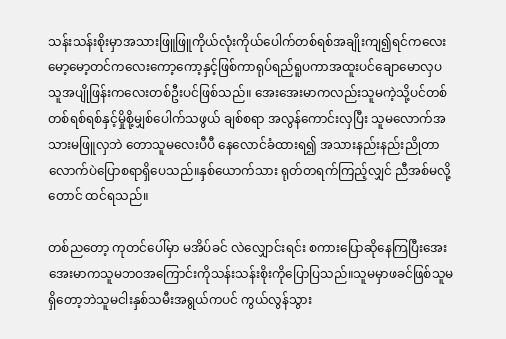သန်းသန်းစိုးမှာအသားဖြူဖြူကိုယ်လုံးကိုယ်ပေါက်တစ်ရစ်အချိုးကျ၍ရင်ကလေးမော့မော့တင်ကလေးကော့ကော့နှင့်ဖြစ်ကာရုပ်ရည်ရူပကာအထူးပင်ချောမောလှပသူအပျိုဖြန်းကလေးတစ်ဦးပင်ဖြစ်သည်။ အေးအေးမာကလည်းသူမကဲ့သို့ပင်တစ်တစ်ရစ်ရစ်နှင့်မှိုစို့မျှစ်ပေါက်သဖွယ် ချစ်စရာ အလွန်ကောင်းလှပြီး သူမလောက်အသားမဖြူလှဘဲ တောသူမလေးပီပီ နေလောင်ခံထားရ၍ အသားနည်းနည်းညိုတာလောက်ပဲပြောစရာရှိပေသည်။နှစ်ယောက်သား ရုတ်တရက်ကြည့်လျှင် ညီအစ်မလို့ တောင် ထင်ရသည်။

တစ်ညတော့ ကုတင်ပေါ်မှာ မအိပ်ခင် လဲလျှောင်းရင်း စကားပြောဆိုနေကြပြီးအေးအေးမာကသူမဘဝအကြောင်းကိုသန်းသန်းစိုးကိုပြောပြသည်။သူမမှာဖခင်ဖြစ်သူမရှိတော့ဘဲသူမငါးနှစ်သမီးအရွယ်ကပင် ကွယ်လွန်သွား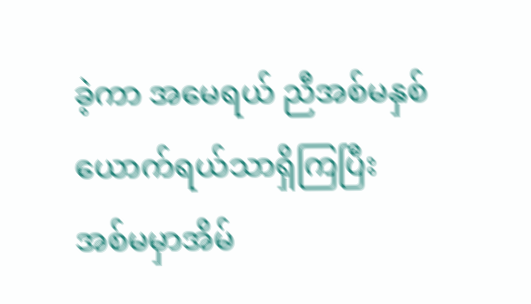ခဲ့ကာ အမေရယ် ညီအစ်မနှစ်ယောက်ရယ်သာရှိကြပြီး အစ်မမှာအိမ်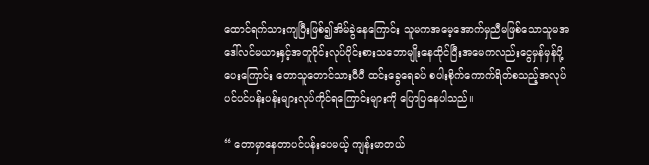ထောင်ရက်သားကျပြီးဖြစ်၍အိမ်ခွဲနေကြောင်း သူမကအမေ့အောက်မှညီမဖြစ်သောသူမအဒေါ်လင်မယားနှင့်အတူဝိုင်းလုပ်ဝိုင်းစားသဘောမျိုးနေထိုင်ပြီးအမေကလည်းငွေမှန်မှန်ပို့ပေးကြောင်း တောသူတောင်သားပီပီ ထင်းခွေရေခပ် စပါးစိုက်ကောက်ရိတ်စသည့်အလုပ်ပင်ပင်ပန်းပန်းများလုပ်ကိုင်ရကြောင်းများကို ပြောပြနေပါသည်။

“ တောမှာနေတာပင်ပန်းပေမယ့် ကျန်းမာတယ်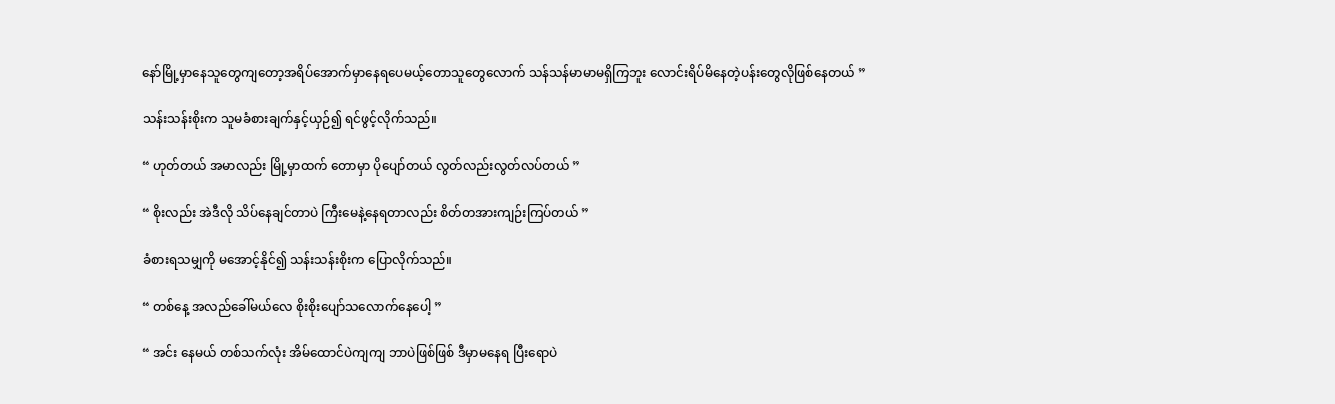နော်မြို့မှာနေသူတွေကျတော့အရိပ်အောက်မှာနေရပေမယ့်တောသူတွေလောက် သန်သန်မာမာမရှိကြဘူး လောင်းရိပ်မိနေတဲ့ပန်းတွေလိုဖြစ်နေတယ် ”

သန်းသန်းစိုးက သူမခံစားချက်နှင့်ယှဉ်၍ ရင်ဖွင့်လိုက်သည်။

“ ဟုတ်တယ် အမာလည်း မြို့မှာထက် တောမှာ ပိုပျော်တယ် လွတ်လည်းလွတ်လပ်တယ် ”

“ စိုးလည်း အဲဒီလို သိပ်နေချင်တာပဲ ကြီးမေနဲ့နေရတာလည်း စိတ်တအားကျဉ်းကြပ်တယ် ”

ခံစားရသမျှကို မအောင့်နိုင်၍ သန်းသန်းစိုးက ပြောလိုက်သည်။

“ တစ်နေ့ အလည်ခေါ်မယ်လေ စိုးစိုးပျော်သလောက်နေပေါ့ ”

“ အင်း နေမယ် တစ်သက်လုံး အိမ်ထောင်ပဲကျကျ ဘာပဲဖြစ်ဖြစ် ဒီမှာမနေရ ပြီးရောပဲ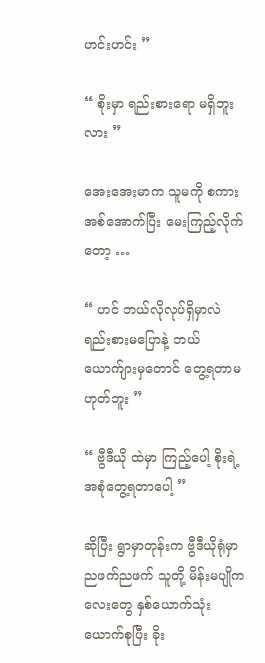ဟင်းဟင်း ”

“ စိုးမှာ ရည်းစားရော မရှိဘူးလား ”

အေးအေးမာက သူမကို စကားအစ်အောက်ပြီး မေးကြည့်လိုက်တော့ …

“ ဟင် ဘယ်လိုလုပ်ရှိမှာလဲ ရည်းစားမပြောနဲ့ ဘယ်ယောက်ျားမှတောင် တွေ့ရတာမဟုတ်ဘူး ”

“ ဗွီဒီယို ထဲမှာ ကြည့်ပေါ့ စိုးရဲ့ အစုံတွေ့ရတာပေါ့ ”

ဆိုပြီး ရွာမှာတုန်းက ဗွီဒီယိုရုံမှာ ညဖက်ညဖက် သူတို့ မိန်းမပျိုကလေးတွေ နှစ်ယောက်သုံးယောက်စုပြီး ခိုး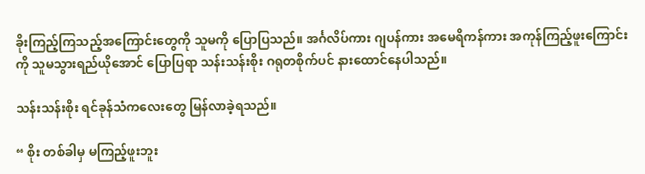ခိုးကြည့်ကြသည့်အကြောင်းတွေကို သူမကို ပြောပြသည်။ အင်္ဂလိပ်ကား ဂျပန်ကား အမေရိကန်ကား အကုန်ကြည့်ဖူးကြောင်းကို သူမသွားရည်ယိုအောင် ပြောပြရာ သန်းသန်းစိုး ဂရုတစိုက်ပင် နားထောင်နေပါသည်။

သန်းသန်းစိုး ရင်ခုန်သံကလေးတွေ မြန်လာခဲ့ရသည်။

“ စိုး တစ်ခါမှ မကြည့်ဖူးဘူး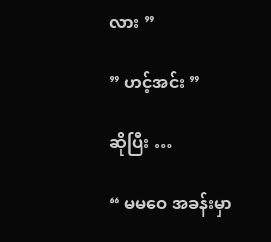လား ”

” ဟင့်အင်း ”

ဆိုပြီး …

“ မမဝေ အခန်းမှာ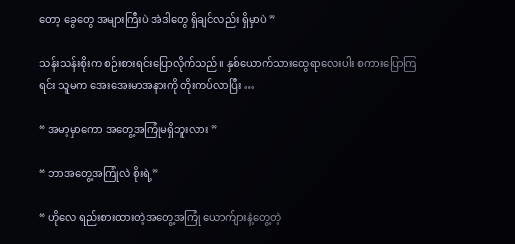တော့ ခွေတွေ အများကြီးပဲ အဲဒါတွေ ရှိချင်လည်း ရှိမှာပဲ ”

သန်းသန်းစိုးက စဉ်းစားရင်းပြောလိုက်သည်။ နှစ်ယောက်သားထွေရာလေးပါး စကားပြောကြရင်း သူမက အေးအေးမာအနားကို တိုးကပ်လာပြီး …

“ အမာ့မှာကော အတွေ့အကြုံမရှိဘူးလား ”

“ ဘာအတွေ့အကြုံလဲ စိုးရဲ့”

“ ဟိုလေ ရည်းစားထားတဲ့အတွေ့အကြုံ ယောက်ျားနဲ့တွေ့တဲ့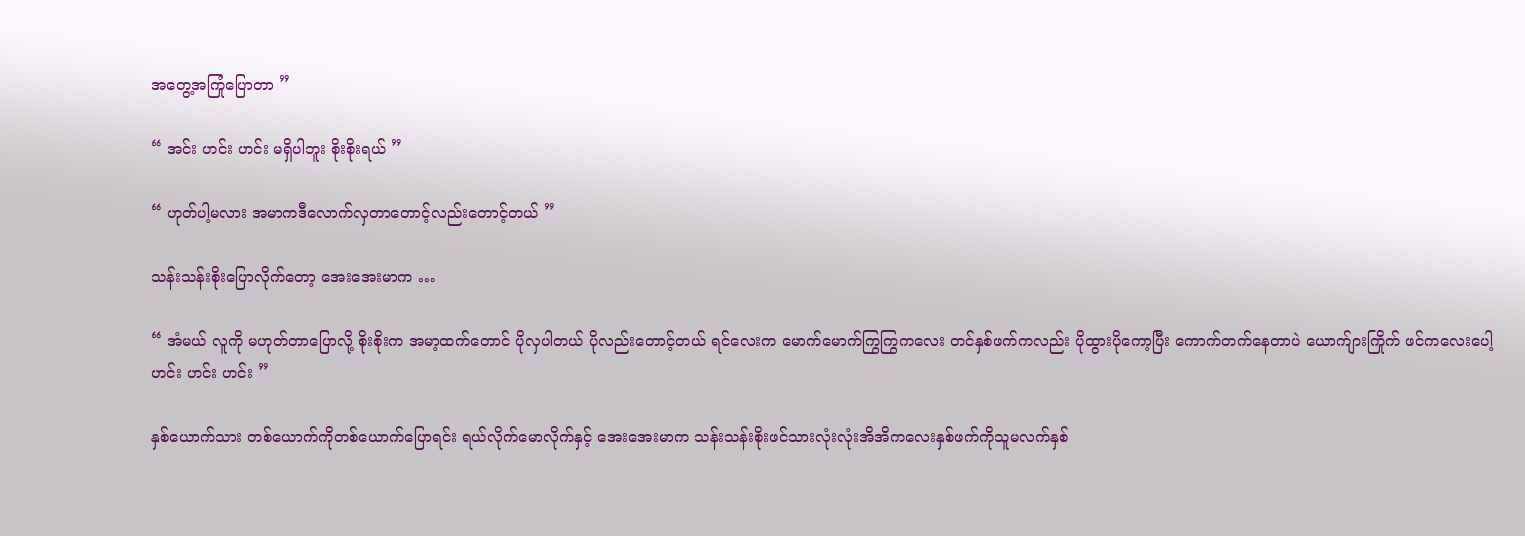အတွေ့အကြုံပြောတာ ”

“ အင်း ဟင်း ဟင်း မရှိပါဘူး စိုးစိုးရယ် ”

“ ဟုတ်ပါ့မလား အမာကဒီလောက်လှတာတောင့်လည်းတောင့်တယ် ”

သန်းသန်းစိုးပြောလိုက်တော့ အေးအေးမာက …

“ အံမယ် လူကို မဟုတ်တာပြောလို့ စိုးစိုးက အမာ့ထက်တောင် ပိုလှပါတယ် ပိုလည်းတောင့်တယ် ရင်လေးက မောက်မောက်ကြွကြွကလေး တင်နှစ်ဖက်ကလည်း ပိုထွားပိုကော့ပြီး ကောက်တက်နေတာပဲ ယောက်ျားကြိုက် ဖင်ကလေးပေါ့ ဟင်း ဟင်း ဟင်း ”

နှစ်ယောက်သား တစ်ယောက်ကိုတစ်ယောက်ပြောရင်း ရယ်လိုက်မောလိုက်နှင့် အေးအေးမာက သန်းသန်းစိုးဖင်သားလုံးလုံးအိအိကလေးနှစ်ဖက်ကိုသူမလက်နှစ်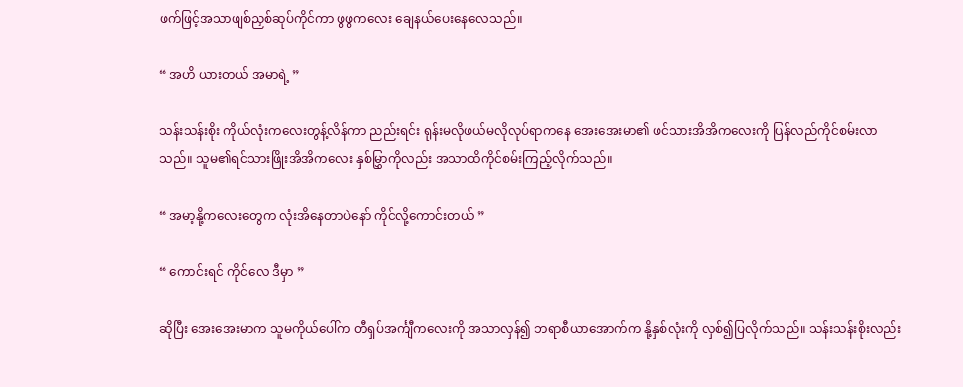ဖက်ဖြင့်အသာဖျစ်ညှစ်ဆုပ်ကိုင်ကာ ဖွဖွကလေး ချေနယ်ပေးနေလေသည်။

“ အဟိ ယားတယ် အမာရဲ့ ”

သန်းသန်းစိုး ကိုယ်လုံးကလေးတွန့်လိန်ကာ ညည်းရင်း ရုန်းမလိုဖယ်မလိုလုပ်ရာကနေ အေးအေးမာ၏ ဖင်သားအိအိကလေးကို ပြန်လည်ကိုင်စမ်းလာသည်။ သူမ၏ရင်သားဖြိုးအိအိကလေး နှစ်မြွှာကိုလည်း အသာထိကိုင်စမ်းကြည့်လိုက်သည်။

“ အမာ့နို့ကလေးတွေက လုံးအိနေတာပဲနော် ကိုင်လို့ကောင်းတယ် ”

“ ကောင်းရင် ကိုင်လေ ဒီမှာ ”

ဆိုပြီး အေးအေးမာက သူမကိုယ်ပေါ်က တီရှပ်အင်္ကျီကလေးကို အသာလှန်၍ ဘရာစီယာအောက်က နို့နှစ်လုံးကို လှစ်၍ပြလိုက်သည်။ သန်းသန်းစိုးလည်း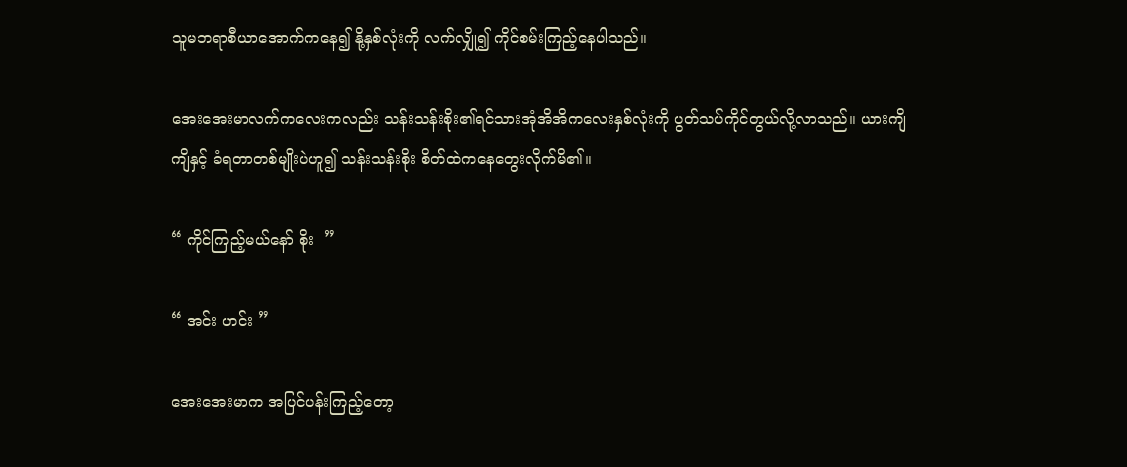သူမဘရာစီယာအောက်ကနေ၍ နို့နှစ်လုံးကို လက်လျှို၍ ကိုင်စမ်းကြည့်နေပါသည်။

အေးအေးမာလက်ကလေးကလည်း သန်းသန်းစိုး၏ရင်သားအုံအိအိကလေးနှစ်လုံးကို ပွတ်သပ်ကိုင်တွယ်လို့လာသည်။ ယားကျိကျိနှင့် ခံရတာတစ်မျိုးပဲဟူ၍ သန်းသန်းစိုး စိတ်ထဲကနေတွေးလိုက်မိ၏။

“ ကိုင်ကြည့်မယ်နော် စိုး  ”

“ အင်း ဟင်း ”

အေးအေးမာက အပြင်ပန်းကြည့်တော့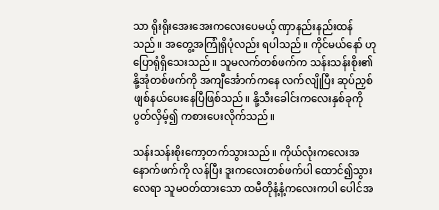သာ ရိုးရိုးအေးအေးကလေးပေမယ့် ဏှာနည်းနည်းထန်သည်။ အတွေ့အကြုံရှိပုံလည်း ရပါသည်။ ကိုင်မယ်နော် ဟုပြောရုံရှိသေးသည်။ သူမလက်တစ်ဖက်က သန်းသန်းစိုး၏ နို့အုံတစ်ဖက်ကို အကျီင်္အောက်ကနေ လက်လျိုပြီး ဆုပ်ညှစ်ဖျစ်နယ်ပေးနေပြီဖြစ်သည်။ နို့သီးခေါင်းကလေးနှစ်ခုကို ပွတ်လှိမ့်၍ ကစားပေးလိုက်သည်။

သန်းသန်းစိုးကော့တက်သွားသည်။ ကိုယ်လုံးကလေးအနောက်ဖက်ကို လန်ပြီး ဒူးကလေးတစ်ဖက်ပါ ထောင်၍သွားလေရာ သူမဝတ်ထားသော ထမီတိုနံ့နံ့ကလေးကပါ ပေါင်အ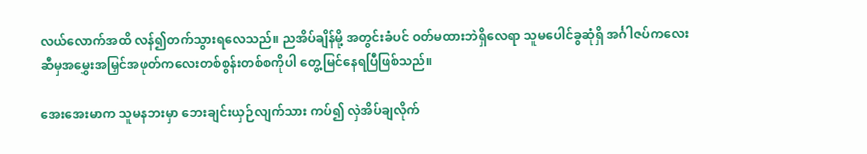လယ်လောက်အထိ လန်၍တက်သွားရလေသည်။ ညအိပ်ချိန်မို့ အတွင်းခံပင် ဝတ်မထားဘဲရှိလေရာ သူမပေါင်ခွဆုံရှိ အင်္ဂါဇပ်ကလေးဆီမှအမွှေးအမြှင်အဖုတ်ကလေးတစ်စွန်းတစ်စကိုပါ တွေ့မြင်နေရပြီဖြစ်သည်။

အေးအေးမာက သူမနဘးမှာ ဘေးချင်းယှဉ်လျက်သား ကပ်၍ လှဲအိပ်ချလိုက်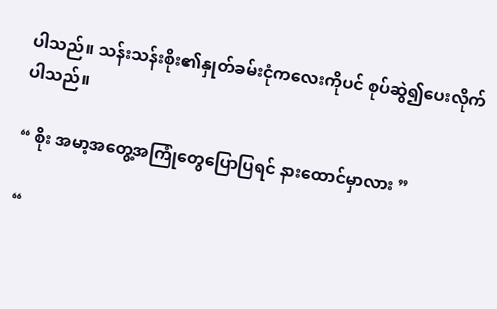ပါသည်။ သန်းသန်းစိုး၏နှုတ်ခမ်းငုံကလေးကိုပင် စုပ်ဆွဲ၍ပေးလိုက်ပါသည်။

“ စိုး အမာ့အတွေ့အကြုံတွေပြောပြရင် နားထောင်မှာလား ”

“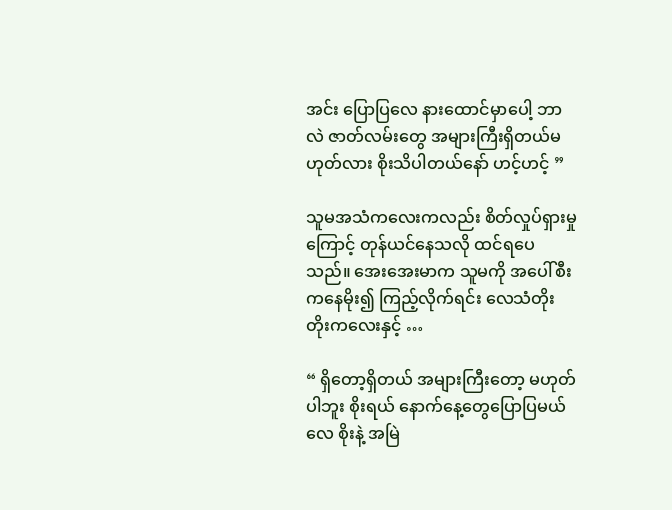အင်း ပြောပြလေ နားထောင်မှာပေါ့ ဘာလဲ ဇာတ်လမ်းတွေ အများကြီးရှိတယ်မဟုတ်လား စိုးသိပါတယ်နော် ဟင့်ဟင့် ”

သူမအသံကလေးကလည်း စိတ်လှုပ်ရှားမှုကြောင့် တုန်ယင်နေသလို ထင်ရပေသည်။ အေးအေးမာက သူမကို အပေါ်စီးကနေမိုး၍ ကြည့်လိုက်ရင်း လေသံတိုးတိုးကလေးနှင့် …

“ ရှိတော့ရှိတယ် အများကြီးတော့ မဟုတ်ပါဘူး စိုးရယ် နောက်နေ့တွေပြောပြမယ်လေ စိုးနဲ့ အမြဲ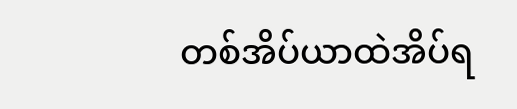တစ်အိပ်ယာထဲအိပ်ရ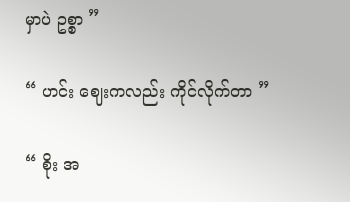မှာပဲ ဥစ္စာ ”

“ ဟင်း ဈေးကလည်း ကိုင်လိုက်တာ ”

“ စိုး အ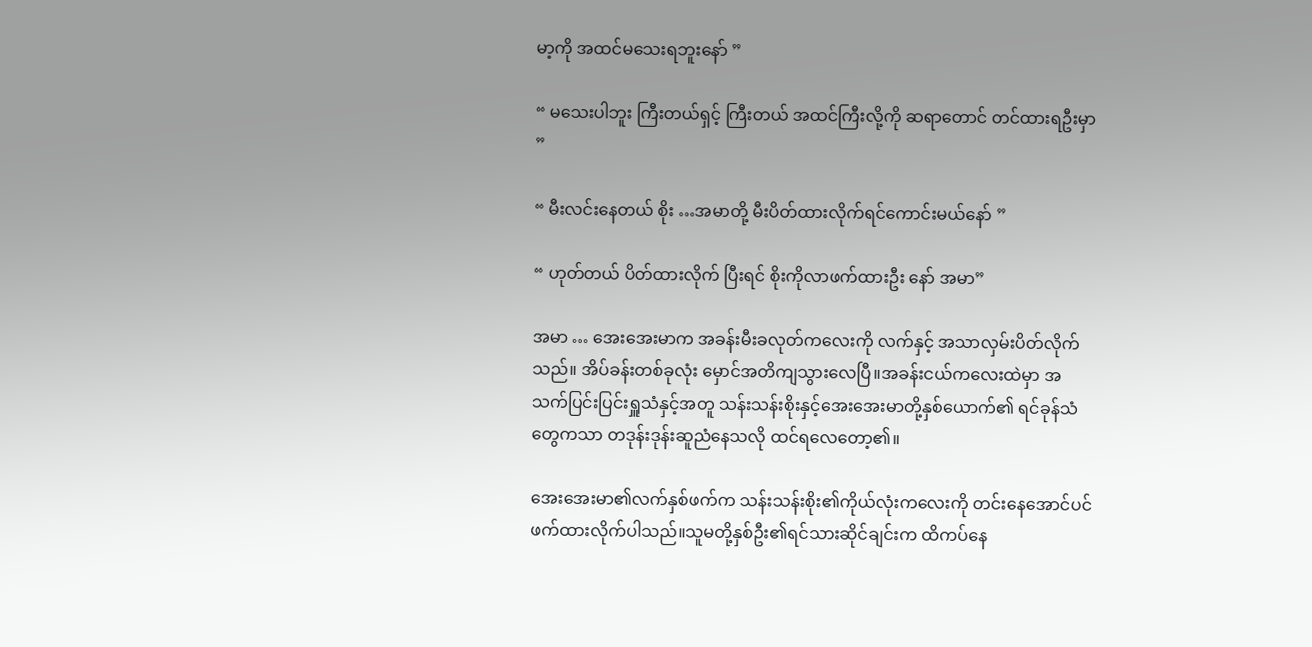မာ့ကို အထင်မသေးရဘူးနော် ”

“ မသေးပါဘူး ကြီးတယ်ရှင့် ကြီးတယ် အထင်ကြီးလို့ကို ဆရာတောင် တင်ထားရဦးမှာ ”

“ မီးလင်းနေတယ် စိုး …အမာတို့ မီးပိတ်ထားလိုက်ရင်ကောင်းမယ်နော် ”

“ ဟုတ်တယ် ပိတ်ထားလိုက် ပြီးရင် စိုးကိုလာဖက်ထားဦး နော် အမာ”

အမာ … အေးအေးမာက အခန်းမီးခလုတ်ကလေးကို လက်နှင့် အသာလှမ်းပိတ်လိုက်သည်။ အိပ်ခန်းတစ်ခုလုံး မှောင်အတိကျသွားလေပြီ။အခန်းငယ်ကလေးထဲမှာ အသက်ပြင်းပြင်းရှူသံနှင့်အတူ သန်းသန်းစိုးနှင့်အေးအေးမာတို့နှစ်ယောက်၏ ရင်ခုန်သံတွေကသာ တဒုန်းဒုန်းဆူညံနေသလို ထင်ရလေတော့၏။

အေးအေးမာ၏လက်နှစ်ဖက်က သန်းသန်းစိုး၏ကိုယ်လုံးကလေးကို တင်းနေအောင်ပင်ဖက်ထားလိုက်ပါသည်။သူမတို့နှစ်ဦး၏ရင်သားဆိုင်ချင်းက ထိကပ်နေ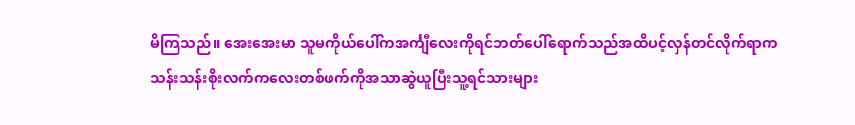မိကြသည်။ အေးအေးမာ သူမကိုယ်ပေါ်ကအင်္ကျီလေးကိုရင်ဘတ်ပေါ်ရောက်သည်အထိပင့်လှန်တင်လိုက်ရာကသန်းသန်းစိုးလက်ကလေးတစ်ဖက်ကိုအသာဆွဲယူပြီးသူ့ရင်သားများ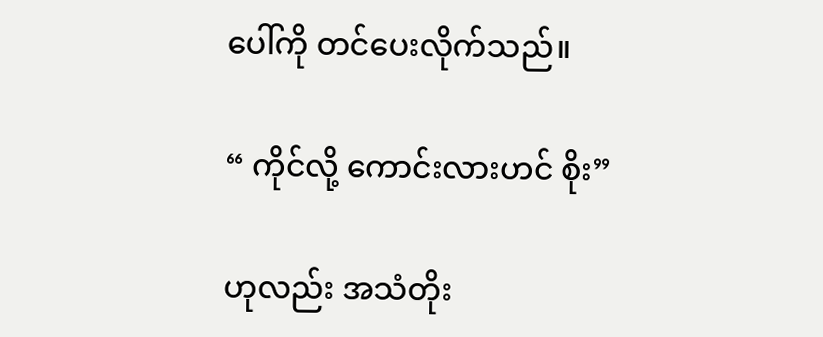ပေါ်ကို တင်ပေးလိုက်သည်။

“ ကိုင်လို့ ကောင်းလားဟင် စိုး”

ဟုလည်း အသံတိုး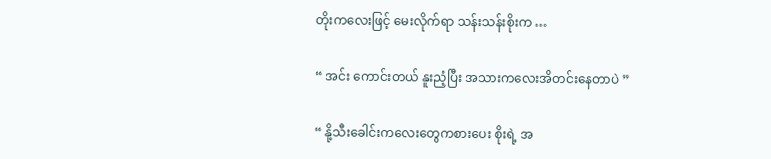တိုးကလေးဖြင့် မေးလိုက်ရာ သန်းသန်းစိုးက …

“ အင်း ကောင်းတယ် နူးညံ့ပြီး အသားကလေးအိတင်းနေတာပဲ ”

“ နို့သီးခေါင်းကလေးတွေကစားပေး စိုးရဲ့ အ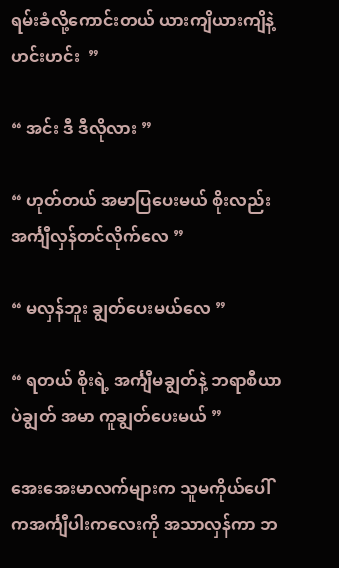ရမ်းခံလို့ကောင်းတယ် ယားကျိယားကျိနဲ့ ဟင်းဟင်း  ”

“ အင်း ဒီ ဒီလိုလား ”

“ ဟုတ်တယ် အမာပြပေးမယ် စိုးလည်း အင်္ကျီလှန်တင်လိုက်လေ ”

“ မလှန်ဘူး ချွတ်ပေးမယ်လေ ”

“ ရတယ် စိုးရဲ့ အင်္ကျီမချွတ်နဲ့ ဘရာစီယာပဲချွတ် အမာ ကူချွတ်ပေးမယ် ”

အေးအေးမာလက်များက သူမကိုယ်ပေါ်ကအင်္ကျီပါးကလေးကို အသာလှန်ကာ ဘ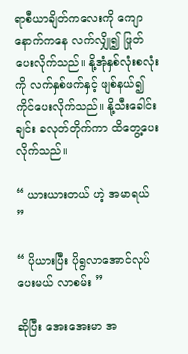ရာစီယာချိတ်ကလေးကို ကျောနောက်ကနေ လက်လျှို၍ ဖြုတ်ပေးလိုက်သည်။ နို့အုံနှစ်လုံးစလုံးကို လက်နှစ်ဖက်နှင့် ဖျစ်နယ်၍ ကိုင်ပေးလိုက်သည်။ နို့သီးခေါင်းချင်း ခလုတ်တိုက်ကာ ထိတွေ့ပေးလိုက်သည်။

“ ယားယားတယ် ဟဲ့ အမာရယ် ”

“ ပိုယားပြီး ပိုရွလာအောင်လုပ်ပေးမယ် လာစမ်း ”

ဆိုပြီး အေးအေးမာ အ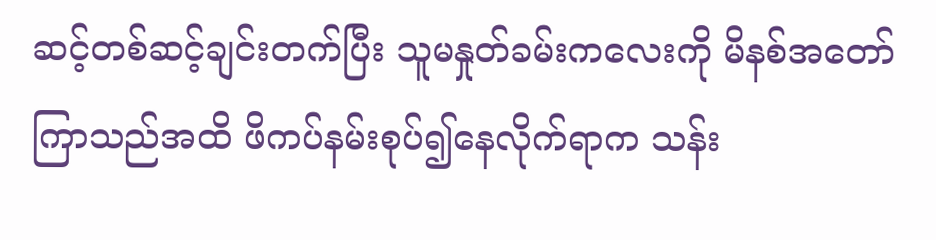ဆင့်တစ်ဆင့်ချင်းတက်ပြီး သူမနှုတ်ခမ်းကလေးကို မိနစ်အတော်ကြာသည်အထိ ဖိကပ်နမ်းစုပ်၍နေလိုက်ရာက သန်း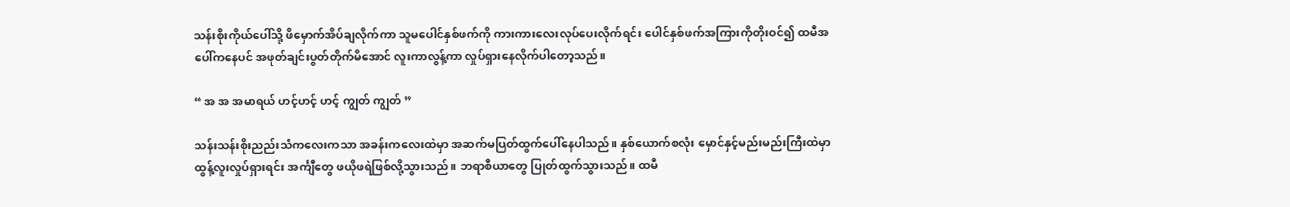သန်းစိုးကိုယ်ပေါ်သို့ ဖိမှောက်အိပ်ချလိုက်ကာ သူမပေါင်နှစ်ဖက်ကို ကားကားလေးလုပ်ပေးလိုက်ရင်း ပေါင်နှစ်ဖက်အကြားကိုတိုးဝင်၍ ထမီအပေါ်ကနေပင် အဖုတ်ချင်းပွတ်တိုက်မိအောင် လူးကာလွန့်ကာ လှုပ်ရှားနေလိုက်ပါတော့သည်။

“ အ အ အမာရယ် ဟင့်ဟင့် ဟင့် ကျွတ် ကျွတ် ”

သန်းသန်းစိုးညည်းသံကလေးကသာ အခန်းကလေးထဲမှာ အဆက်မပြတ်ထွက်ပေါ်နေပါသည်။ နှစ်ယောက်စလုံး မှောင်နှင့်မည်းမည်းကြီးထဲမှာ ထွန့်လူးလှုပ်ရှားရင်း အင်္ကျီတွေ ဖယိုဖရဲဖြစ်လို့သွားသည်။ ဘရာစီယာတွေ ပြုတ်ထွက်သွားသည်။ ထမီ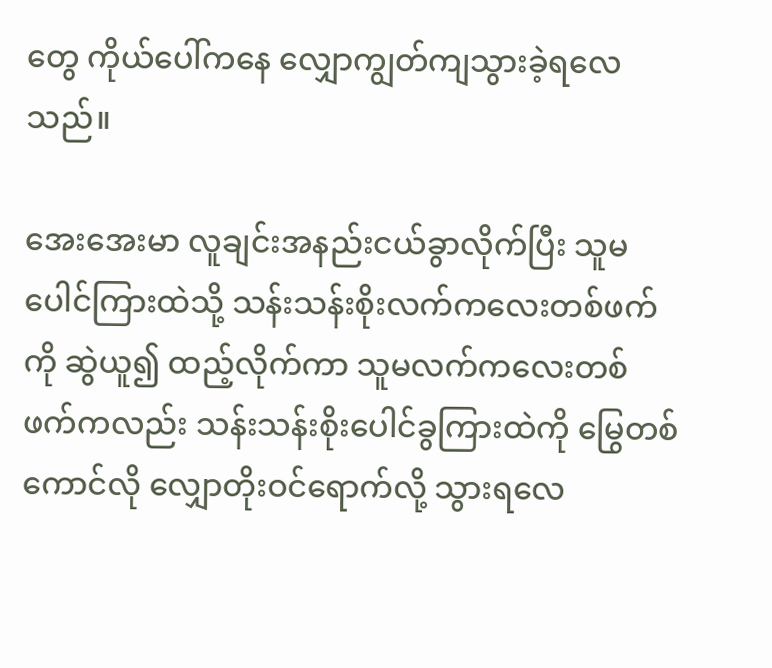တွေ ကိုယ်ပေါ်ကနေ လျှောကျွတ်ကျသွားခဲ့ရလေသည်။

အေးအေးမာ လူချင်းအနည်းငယ်ခွာလိုက်ပြီး သူမပေါင်ကြားထဲသို့ သန်းသန်းစိုးလက်ကလေးတစ်ဖက်ကို ဆွဲယူ၍ ထည့်လိုက်ကာ သူမလက်ကလေးတစ်ဖက်ကလည်း သန်းသန်းစိုးပေါင်ခွကြားထဲကို မြွေတစ်ကောင်လို လျှောတိုးဝင်ရောက်လို့ သွားရလေ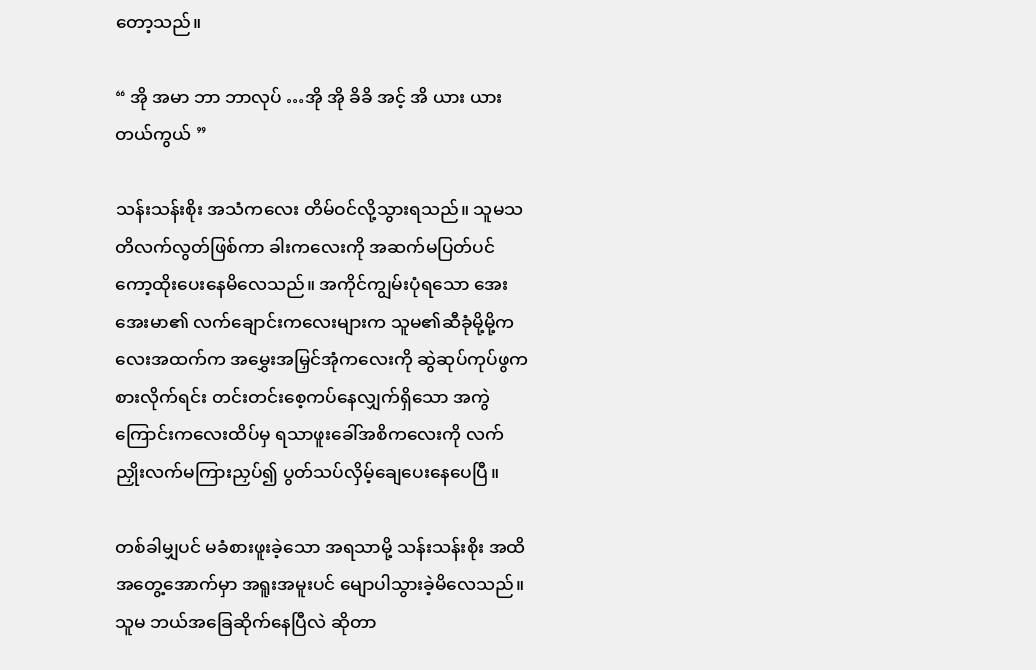တော့သည်။

“ အို အမာ ဘာ ဘာလုပ် …အို အို ခိခိ အင့် အိ ယား ယားတယ်ကွယ် ”

သန်းသန်းစိုး အသံကလေး တိမ်ဝင်လို့သွားရသည်။ သူမသတိလက်လွတ်ဖြစ်ကာ ခါးကလေးကို အဆက်မပြတ်ပင် ကော့ထိုးပေးနေမိလေသည်။ အကိုင်ကျွမ်းပုံရသော အေးအေးမာ၏ လက်ချောင်းကလေးများက သူမ၏ဆီခုံမို့မို့ကလေးအထက်က အမွှေးအမြှင်အုံကလေးကို ဆွဲဆုပ်ကုပ်ဖွကစားလိုက်ရင်း တင်းတင်းစေ့ကပ်နေလျှက်ရှိသော အကွဲကြောင်းကလေးထိပ်မှ ရသာဖူးခေါ်အစိကလေးကို လက်ညှိုးလက်မကြားညှပ်၍ ပွတ်သပ်လှိမ့်ချေပေးနေပေပြီ။

တစ်ခါမျှပင် မခံစားဖူးခဲ့သော အရသာမို့ သန်းသန်းစိုး အထိအတွေ့အောက်မှာ အရူးအမူးပင် မျောပါသွားခဲ့မိလေသည်။ သူမ ဘယ်အခြေဆိုက်နေပြီလဲ ဆိုတာ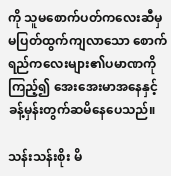ကို သူမစောက်ပတ်ကလေးဆီမှ မပြတ်ထွက်ကျလာသော စောက်ရည်ကလေးများ၏ပမာဏကို ကြည့်၍ အေးအေးမာအနေနှင့် ခန့်မှန်းတွက်ဆမိနေပေသည်။

သန်းသန်းစိုး မိ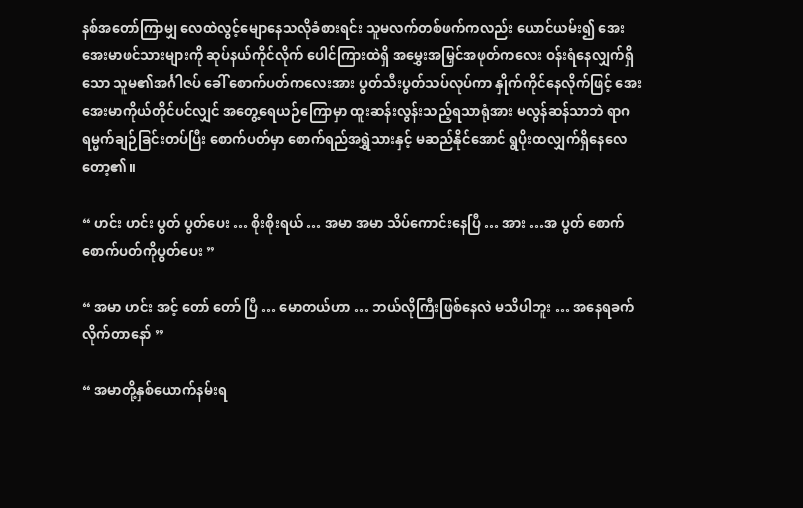နစ်အတော်ကြာမျှ လေထဲလွင့်မျောနေသလိုခံစားရင်း သူမလက်တစ်ဖက်ကလည်း ယောင်ယမ်း၍ အေးအေးမာဖင်သားများကို ဆုပ်နယ်ကိုင်လိုက် ပေါင်ကြားထဲရှိ အမွှေးအမြှင်အဖုတ်ကလေး ဝန်းရံနေလျှက်ရှိသော သူမ၏အင်္ဂါဇပ် ခေါ် စောက်ပတ်ကလေးအား ပွတ်သီးပွတ်သပ်လုပ်ကာ နှိုက်ကိုင်နေလိုက်ဖြင့် အေးအေးမာကိုယ်တိုင်ပင်လျှင် အတွေ့ရေယဉ်ကြောမှာ ထူးဆန်းလွန်းသည့်ရသာရုံအား မလွန်ဆန်သာဘဲ ရာဂရမ္မက်ချဉ်ခြင်းတပ်ပြီး စောက်ပတ်မှာ စောက်ရည်အရွှဲသားနှင့် မဆည်နိုင်အောင် ရွပိုးထလျှက်ရှိနေလေတော့၏။

“ ဟင်း ဟင်း ပွတ် ပွတ်ပေး … စိုးစိုးရယ် … အမာ အမာ သိပ်ကောင်းနေပြီ … အား …အ ပွတ် စောက် စောက်ပတ်ကိုပွတ်ပေး ”

“ အမာ ဟင်း အင့် တော် တော် ပြီ … မောတယ်ဟာ … ဘယ်လိုကြီးဖြစ်နေလဲ မသိပါဘူး … အနေရခက်လိုက်တာနော် ”

“ အမာတို့နှစ်ယောက်နမ်းရ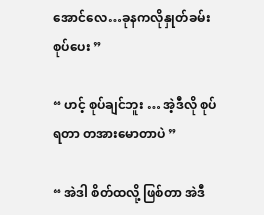အောင်လေ…ခုနကလိုနှုတ်ခမ်းစုပ်ပေး ”

“ ဟင့် စုပ်ချင်ဘူး … အဲ့ဒီလို စုပ်ရတာ တအားမောတာပဲ ”

“ အဲဒါ စိတ်ထလို့ ဖြစ်တာ အဲဒီ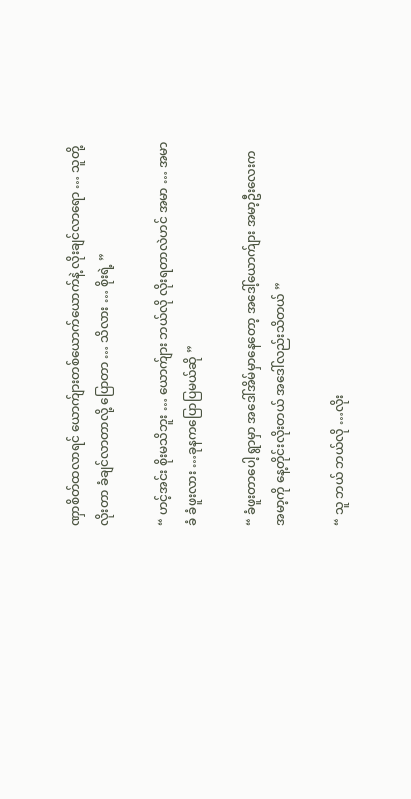ဏှာစိတ်ထလာရင် ယောက်ျားတစ်ယောက်ယောက်နဲ့ လိုးချင်လာရော … သူတို့လိုးတာ ခံချင်လာတာလို့ ပြောတာ … သိလား … စိုးရဲ့ ”

“ ဟင့်အင်း စိုးမသိဘူး … ယောက်ျား ဘယ်လို လိုးရတာလဲဟင် အမာ … အမာ ခံ ခံဖူးလား …ခုနကပြောပြမယ်ဆို ”

“ ခံဖူးတာပေါ့ ရွာမှာ အဒေါ်အိမ်မှာနေတော့ အဒေါ့်ယောက်ျား အမာ့ဦးလေးက အမာ့ကို နေ့တိုင်းလိုးတယ် အဒေါ်လည်းသိတယ် ”

“ သူ ဘယ် ဘယ်လို …လိုး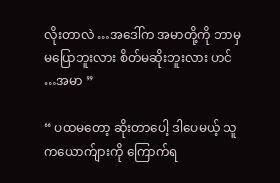လိုးတာလဲ …အဒေါ်က အမာတို့ကို ဘာမှမပြောဘူးလား စိတ်မဆိုးဘူးလား ဟင် …အမာ ”

“ ပထမတော့ ဆိုးတာပေါ့ ဒါပေမယ့် သူကယောက်ျားကို ကြောက်ရ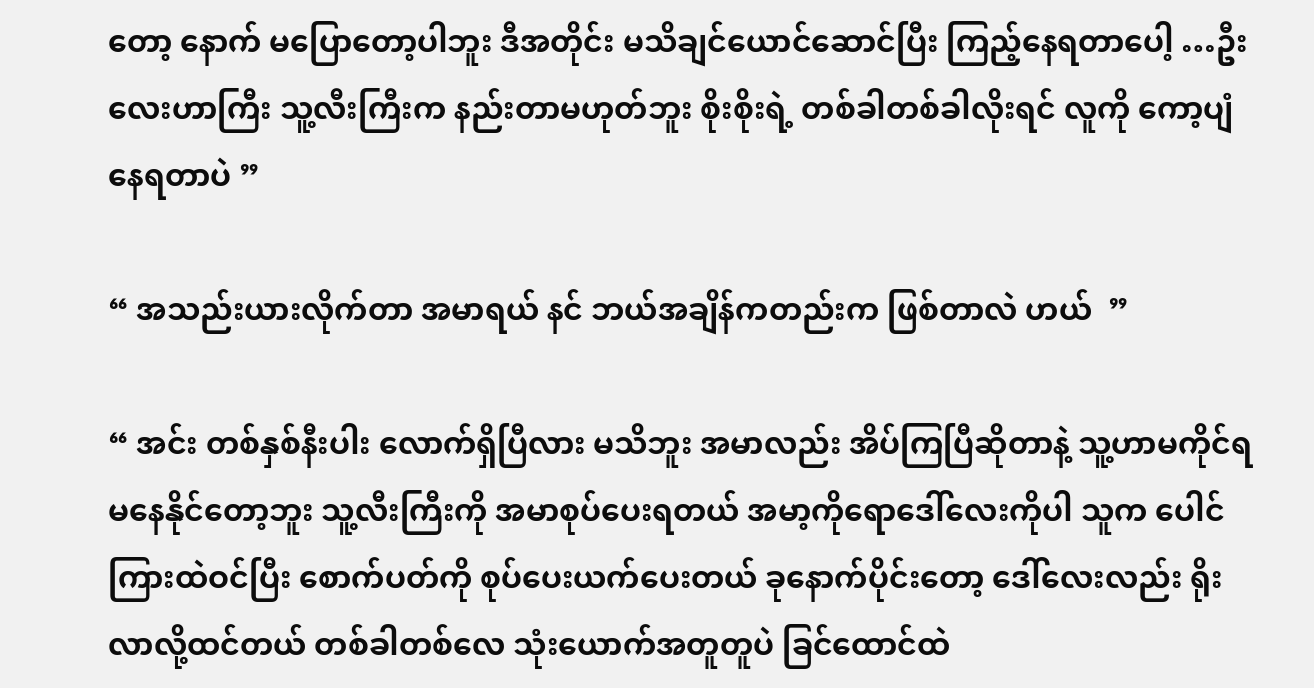တော့ နောက် မပြောတော့ပါဘူး ဒီအတိုင်း မသိချင်ယောင်ဆောင်ပြီး ကြည့်နေရတာပေါ့ …ဦးလေးဟာကြီး သူ့လီးကြီးက နည်းတာမဟုတ်ဘူး စိုးစိုးရဲ့ တစ်ခါတစ်ခါလိုးရင် လူကို ကော့ပျံနေရတာပဲ ”

“ အသည်းယားလိုက်တာ အမာရယ် နင် ဘယ်အချိန်ကတည်းက ဖြစ်တာလဲ ဟယ်  ”

“ အင်း တစ်နှစ်နီးပါး လောက်ရှိပြီလား မသိဘူး အမာလည်း အိပ်ကြပြီဆိုတာနဲ့ သူ့ဟာမကိုင်ရ မနေနိုင်တော့ဘူး သူ့လီးကြီးကို အမာစုပ်ပေးရတယ် အမာ့ကိုရောဒေါ်လေးကိုပါ သူက ပေါင်ကြားထဲဝင်ပြီး စောက်ပတ်ကို စုပ်ပေးယက်ပေးတယ် ခုနောက်ပိုင်းတော့ ဒေါ်လေးလည်း ရိုးလာလို့ထင်တယ် တစ်ခါတစ်လေ သုံးယောက်အတူတူပဲ ခြင်ထောင်ထဲ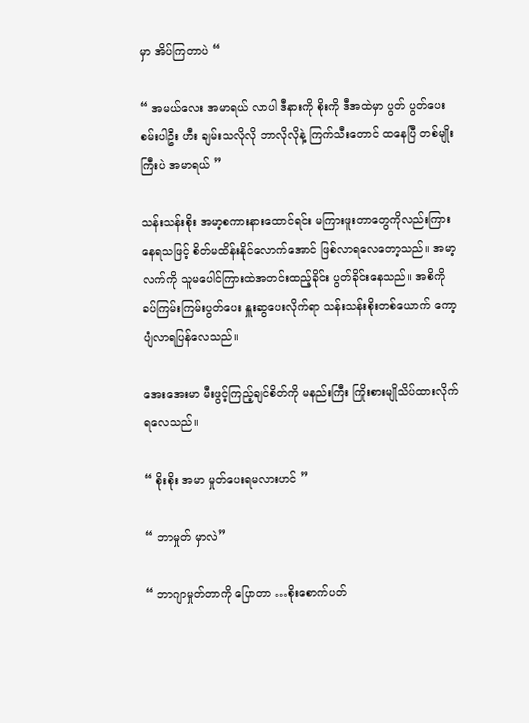မှာ အိပ်ကြတာပဲ “

“ အမယ်လေး အမာရယ် လာပါ ဒီနားကို စိုးကို ဒီအထဲမှာ ပွတ် ပွတ်ပေးစမ်းပါဦး ဟီး ချမ်းသလိုလို ဘာလိုလိုနဲ့ ကြက်သီးတောင် ထနေပြီ တစ်မျိုးကြီးပဲ အမာရယ် ”

သန်းသန်းစိုး အမာ့စကားနားထောင်ရင်း မကြားဖူးတာတွေကိုလည်းကြားနေရသဖြင့် စိတ်မထိန်းနိုင်လောက်အောင် ဖြစ်လာရလေတော့သည်။ အမာ့လက်ကို သူမပေါင်ကြားထဲအတင်းထည့်ခိုင်း ပွတ်ခိုင်းနေသည်။ အစိကို ခပ်ကြမ်းကြမ်းပွတ်ပေး နှူးဆွပေးလိုက်ရာ သန်းသန်းစိုးတစ်ယောက် ကော့ပျံလာရပြန်လေသည်။

အေးအေးမာ မီးဖွင့်ကြည့်ချင်စိတ်ကို မနည်းကြီး ကြိုးစားမျိုသိပ်ထားလိုက်ရလေသည်။

“ စိုးစိုး အမာ မှုတ်ပေးရမလားဟင် ”

“ ဘာမှုတ် မှာလဲ”

“ ဘာဂျာမှုတ်တာကို ပြောတာ …စိုးစောက်ပတ်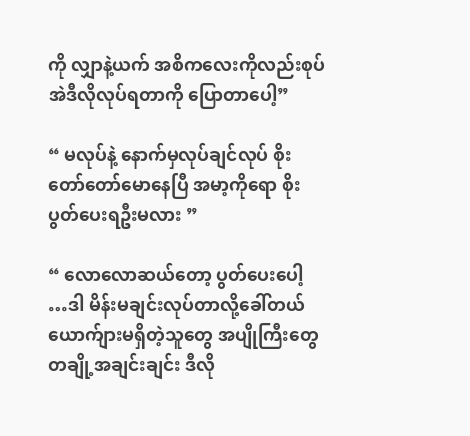ကို လျှာနဲ့ယက် အစိကလေးကိုလည်းစုပ် အဲဒီလိုလုပ်ရတာကို ပြောတာပေါ့”

“ မလုပ်နဲ့ နောက်မှလုပ်ချင်လုပ် စိုး တော်တော်မောနေပြီ အမာ့ကိုရော စိုး ပွတ်ပေးရဦးမလား ”

“ လောလောဆယ်တော့ ပွတ်ပေးပေါ့ …ဒါ မိန်းမချင်းလုပ်တာလို့ခေါ်တယ် ယောက်ျားမရှိတဲ့သူတွေ အပျိုကြီးတွေ တချို့အချင်းချင်း ဒီလို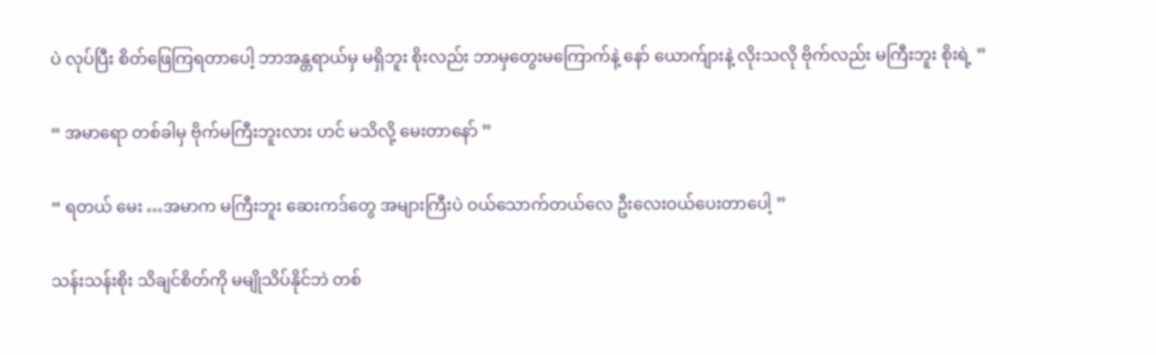ပဲ လုပ်ပြီး စိတ်ဖြေကြရတာပေါ့ ဘာအန္တရာယ်မှ မရှိဘူး စိုးလည်း ဘာမှတွေးမကြောက်နဲ့ နော် ယောက်ျားနဲ့ လိုးသလို ဗိုက်လည်း မကြီးဘူး စိုးရဲ့ ”

“ အမာရော တစ်ခါမှ ဗိုက်မကြီးဘူးလား ဟင် မသိလို့ မေးတာနော် ”

“ ရတယ် မေး …အမာက မကြီးဘူး ဆေးကဒ်တွေ အများကြီးပဲ ဝယ်သောက်တယ်လေ ဦးလေးဝယ်ပေးတာပေါ့ ”

သန်းသန်းစိုး သိချင်စိတ်ကို မမျိုသိပ်နိုင်ဘဲ တစ်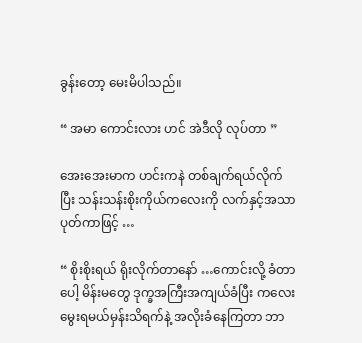ခွန်းတော့ မေးမိပါသည်။

“ အမာ ကောင်းလား ဟင် အဲဒီလို လုပ်တာ ”

အေးအေးမာက ဟင်းကနဲ တစ်ချက်ရယ်လိုက်ပြီး သန်းသန်းစိုးကိုယ်ကလေးကို လက်နှင့်အသာပုတ်ကာဖြင့် …

“ စိုးစိုးရယ် ရိုးလိုက်တာနော် …ကောင်းလို့ ခံတာပေါ့ မိန်းမတွေ ဒုက္ခအကြီးအကျယ်ခံပြီး ကလေးမွေးရမယ်မှန်းသိရက်နဲ့ အလိုးခံနေကြတာ ဘာ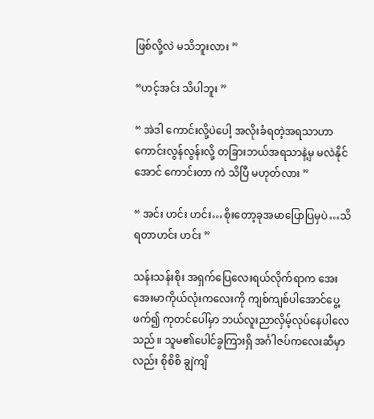ဖြစ်လို့လဲ မသိဘူးလား ”

“ဟင့်အင်း သိပါဘူး ”

“ အဲဒါ ကောင်းလို့ပဲပေါ့ အလိုးခံရတဲ့အရသာဟာ ကောင်းလွန်လွန်းလို့ တခြားဘယ်အရသာနဲ့မှ မလဲနိုင်အောင် ကောင်းတာ ကဲ သိပြီ မဟုတ်လား ”

“ အင်း ဟင်း ဟင်း…စိုးတော့ခုအမာပြောပြမှပဲ…သိရတာဟင်း ဟင်း ”

သန်းသန်းစိုး အရှက်ပြေလေးရယ်လိုက်ရာက အေးအေးမာကိုယ်လုံးကလေးကို ကျစ်ကျစ်ပါအောင်ပွေ့ဖက်၍ ကုတင်ပေါ်မှာ ဘယ်လူးညာလှိမ့်လုပ်နေပါလေသည်။ သူမ၏ပေါင်ခွကြားရှိ အင်္ဂါဇပ်ကလေးဆီမှာလည်း စိုစိစိ ချွဲကျိ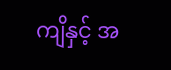ကျိနှင့် အ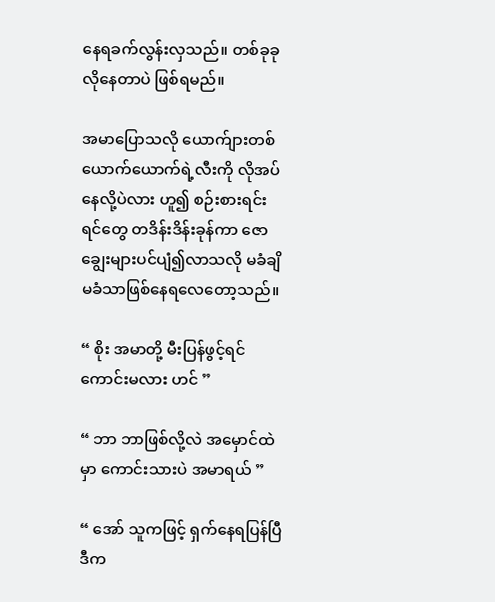နေရခက်လွန်းလှသည်။ တစ်ခုခု လိုနေတာပဲ ဖြစ်ရမည်။

အမာပြောသလို ယောက်ျားတစ်ယောက်ယောက်ရဲ့လီးကို လိုအပ်နေလို့ပဲလား ဟူ၍ စဉ်းစားရင်း ရင်တွေ တဒိန်းဒိန်းခုန်ကာ ဇောချွေးများပင်ပျံ၍လာသလို မခံချိမခံသာဖြစ်နေရလေတော့သည်။

“ စိုး အမာတို့ မီးပြန်ဖွင့်ရင်ကောင်းမလား ဟင် ”

“ ဘာ ဘာဖြစ်လို့လဲ အမှောင်ထဲမှာ ကောင်းသားပဲ အမာရယ် ”

“ အော် သူကဖြင့် ရှက်နေရပြန်ပြီ ဒီက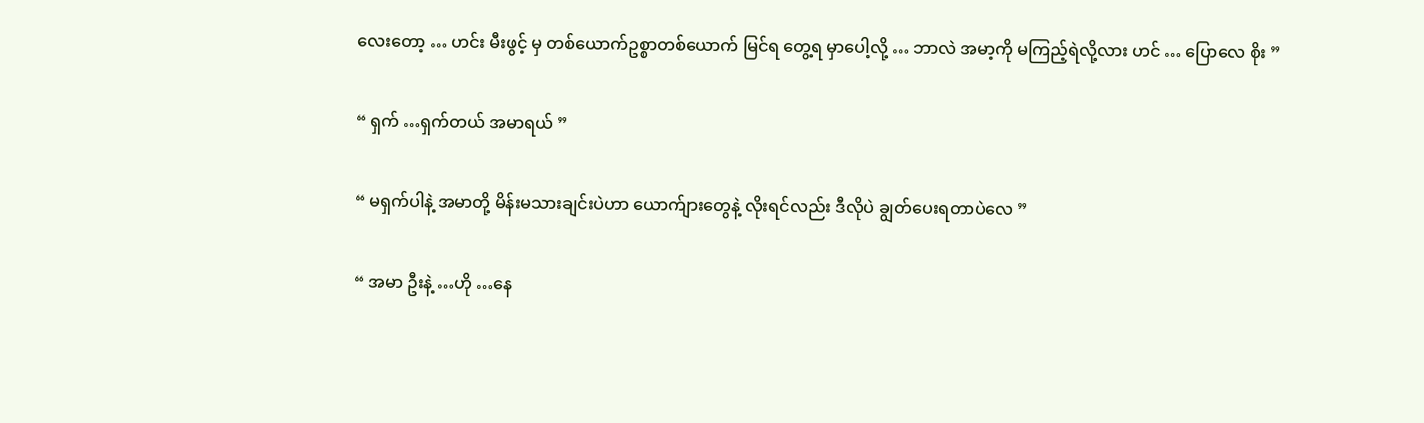လေးတော့ … ဟင်း မီးဖွင့် မှ တစ်ယောက်ဥစ္စာတစ်ယောက် မြင်ရ တွေ့ရ မှာပေါ့လို့ … ဘာလဲ အမာ့ကို မကြည့်ရဲလို့လား ဟင် … ပြောလေ စိုး ”

“ ရှက် …ရှက်တယ် အမာရယ် ”

“ မရှက်ပါနဲ့ အမာတို့ မိန်းမသားချင်းပဲဟာ ယောက်ျားတွေနဲ့ လိုးရင်လည်း ဒီလိုပဲ ချွတ်ပေးရတာပဲလေ ”

“ အမာ ဦးနဲ့ …ဟို …နေ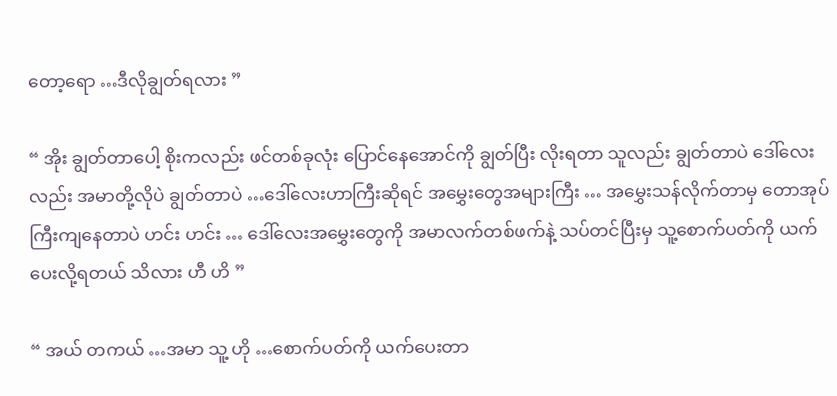တော့ရော …ဒီလိုချွတ်ရလား ”

“ အိုး ချွတ်တာပေါ့ စိုးကလည်း ဖင်တစ်ခုလုံး ပြောင်နေအောင်ကို ချွတ်ပြီး လိုးရတာ သူလည်း ချွတ်တာပဲ ဒေါ်လေးလည်း အမာတို့လိုပဲ ချွတ်တာပဲ …ဒေါ်လေးဟာကြီးဆိုရင် အမွှေးတွေအများကြီး … အမွှေးသန်လိုက်တာမှ တောအုပ်ကြီးကျနေတာပဲ ဟင်း ဟင်း … ဒေါ်လေးအမွှေးတွေကို အမာလက်တစ်ဖက်နဲ့ သပ်တင်ပြီးမှ သူ့စောက်ပတ်ကို ယက်ပေးလို့ရတယ် သိလား ဟီ ဟိ ”

“ အယ် တကယ် …အမာ သူ့ ဟို …စောက်ပတ်ကို ယက်ပေးတာ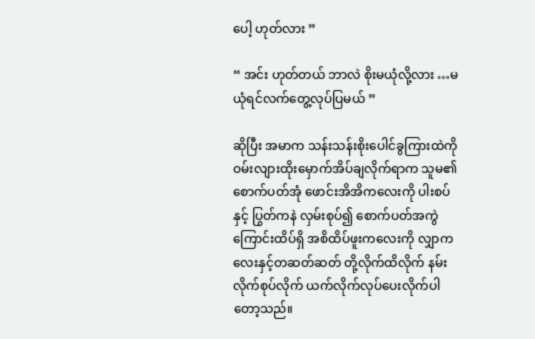ပေါ့ ဟုတ်လား ”

“ အင်း ဟုတ်တယ် ဘာလဲ စိုးမယုံလို့လား …မယုံရင်လက်တွေ့လုပ်ပြမယ် ”

ဆိုပြီး အမာက သန်းသန်းစိုးပေါင်ခွကြားထဲကို ဝမ်းလျားထိုးမှောက်အိပ်ချလိုက်ရာက သူမ၏ စောက်ပတ်အုံ ဖောင်းအိအိကလေးကို ပါးစပ်နှင့် ပြွတ်ကနဲ လှမ်းစုပ်၍ စောက်ပတ်အကွဲကြောင်းထိပ်ရှိ အစိထိပ်ဖူးကလေးကို လျှာကလေးနှင့်တဆတ်ဆတ် တို့လိုက်ထိလိုက် နမ်းလိုက်စုပ်လိုက် ယက်လိုက်လုပ်ပေးလိုက်ပါတော့သည်။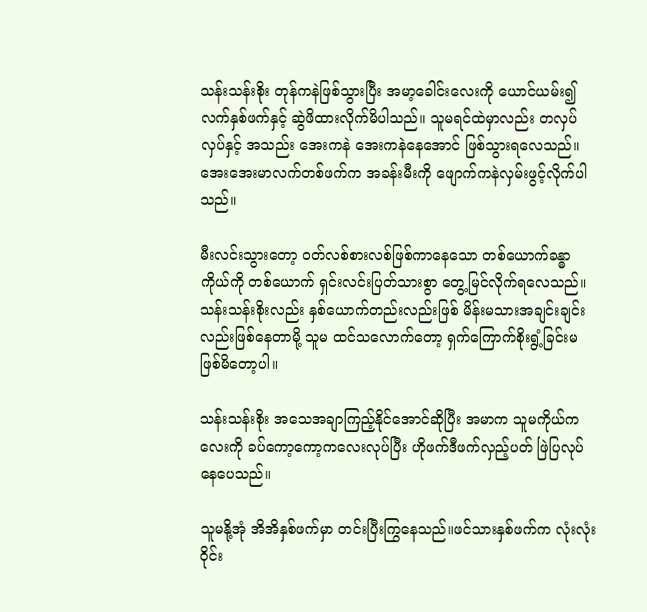သန်းသန်းစိုး တုန်ကနဲဖြစ်သွားပြီး အမာ့ခေါင်းလေးကို ယောင်ယမ်း၍ လက်နှစ်ဖက်နှင့် ဆွဲဖိထားလိုက်မိပါသည်။ သူမရင်ထဲမှာလည်း တလှပ်လှပ်နှင့် အသည်း အေးကနဲ အေးကနဲနေအောင် ဖြစ်သွားရလေသည်။အေးအေးမာလက်တစ်ဖက်က အခန်းမီးကို ဖျောက်ကနဲလှမ်းဖွင့်လိုက်ပါသည်။

မီးလင်းသွားတော့ ဝတ်လစ်စားလစ်ဖြစ်ကာနေသော တစ်ယောက်ခန္ဓာကိုယ်ကို တစ်ယောက် ရှင်းလင်းပြတ်သားစွာ တွေ့မြင်လိုက်ရလေသည်။ သန်းသန်းစိုးလည်း နှစ်ယောက်တည်းလည်းဖြစ် မိန်းမသားအချင်းချင်းလည်းဖြစ်နေတာမို့ သူမ ထင်သလောက်တော့ ရှက်ကြောက်စိုးရွံ့ခြင်းမဖြစ်မိတော့ပါ။

သန်းသန်းစိုး အသေအချာကြည့်နိုင်အောင်ဆိုပြီး အမာက သူမကိုယ်ကလေးကို ခပ်ကော့ကော့ကလေးလုပ်ပြီး ဟိုဖက်ဒီဖက်လှည့်ပတ် ဖြဲပြလုပ်နေပေသည်။

သူမနို့အုံ အိအိနှစ်ဖက်မှာ တင်းပြီးကြွနေသည်။ဖင်သားနှစ်ဖက်က လုံးလုံးဝိုင်း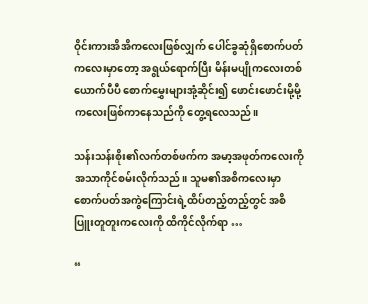ဝိုင်းကားအိအိကလေးဖြစ်လျှက် ပေါင်ခွဆုံရှိစောက်ပတ်ကလေးမှာတော့ အရွယ်ရောက်ပြီး မိန်းမပျိုကလေးတစ်ယောက်ပီပီ စောက်မွှေးများအုံ့ဆိုင်း၍ ဖောင်းဖောင်းမို့မို့ကလေးဖြစ်ကာနေသည်ကို တွေ့ရလေသည်။

သန်းသန်းစိုး၏လက်တစ်ဖက်က အမာ့အဖုတ်ကလေးကို အသာကိုင်စမ်းလိုက်သည်။ သူမ၏အစိကလေးမှာ စောက်ပတ်အကွဲကြောင်းရဲ့ထိပ်တည့်တည့်တွင် အစိပြူးတူတူးကလေးကို ထိကိုင်လိုက်ရာ …

“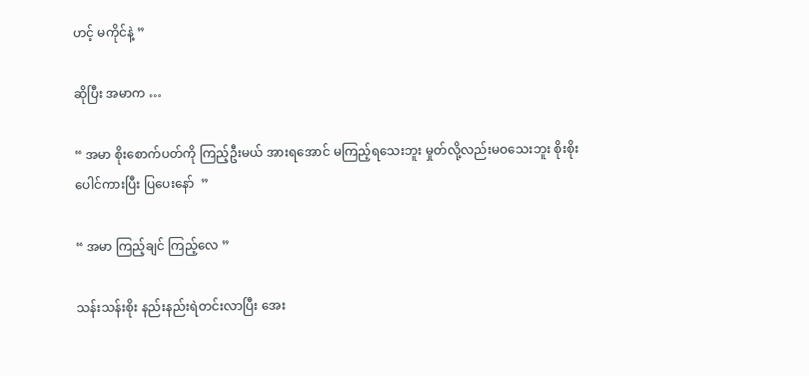ဟင့် မကိုင်နဲ့ ”

ဆိုပြီး အမာက …

“ အမာ စိုးစောက်ပတ်ကို ကြည့်ဦးမယ် အားရအောင် မကြည့်ရသေးဘူး မှုတ်လို့လည်းမဝသေးဘူး စိုးစိုးပေါင်ကားပြီး ပြပေးနော်  ”

“ အမာ ကြည့်ချင် ကြည့်လေ ”

သန်းသန်းစိုး နည်းနည်းရဲတင်းလာပြီး အေး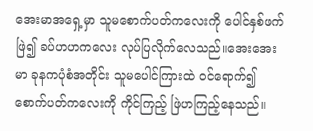အေးမာအရှေ့မှာ သူမစောက်ပတ်ကလေးကို ပေါင်နှစ်ဖက်ဖြဲ၍ ခပ်ဟဟကလေး လုပ်ပြလိုက်လေသည်။အေးအေးမာ ခုနကပုံစံအတိုင်း သူမပေါင်ကြားထဲ ဝင်ရောက်၍ စောက်ပတ်ကလေးကို ကိုင်ကြည့် ဖြဲဟကြည့်နေသည်။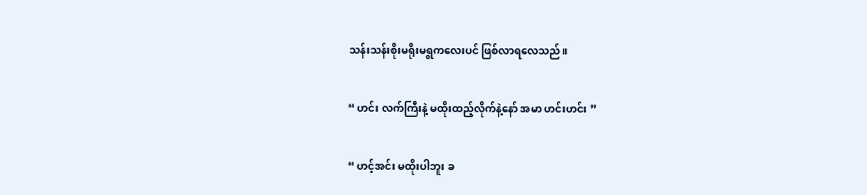သန်းသန်းစိုးမရိုးမရွကလေးပင် ဖြစ်လာရလေသည်။

“ ဟင်း လက်ကြီးနဲ့ မထိုးထည့်လိုက်နဲ့နော် အမာ ဟင်းဟင်း ”

“ ဟင့်အင်း မထိုးပါဘူး ခ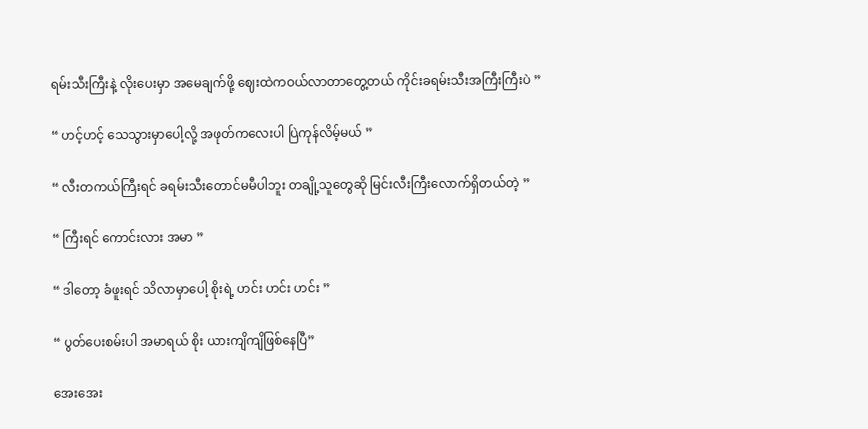ရမ်းသီးကြီးနဲ့ လိုးပေးမှာ အမေချက်ဖို့ ဈေးထဲကဝယ်လာတာတွေ့တယ် ကိုင်းခရမ်းသီးအကြီးကြီးပဲ ”

“ ဟင့်ဟင့် သေသွားမှာပေါ့လို့ အဖုတ်ကလေးပါ ပြဲကုန်လိမ့်မယ် ”

“ လီးတကယ်ကြီးရင် ခရမ်းသီးတောင်မမီပါဘူး တချို့သူတွေဆို မြင်းလီးကြီးလောက်ရှိတယ်တဲ့ ”

“ ကြီးရင် ကောင်းလား အမာ ”

“ ဒါတော့ ခံဖူးရင် သိလာမှာပေါ့ စိုးရဲ့ ဟင်း ဟင်း ဟင်း ”

“ ပွတ်ပေးစမ်းပါ အမာရယ် စိုး ယားကျိကျိဖြစ်နေပြီ”

အေးအေး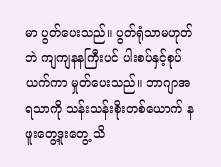မာ ပွတ်ပေးသည်။ ပွတ်ရုံသာမဟုတ်ဘဲ ကျကျနနကြီးပင် ပါးစပ်နှင့်စုပ်ယက်ကာ မှုတ်ပေးသည်။ ဘာဂျာအရသာကို သန်းသန်းစိုးတစ်ယောက် နဖူးတွေ့ဒူးတွေ့ သိ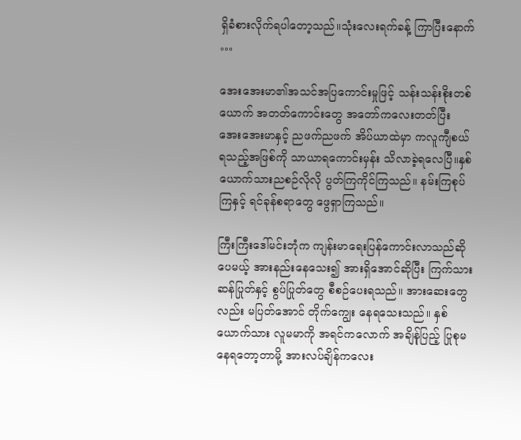ရှိခံစားလိုက်ရပါတော့သည်။သုံးလေးရက်ခန့် ကြာပြီးနောက် …

အေးအေးမာ၏အသင်အပြကောင်းမှုဖြင့် သန်းသန်းစိုးတစ်ယောက် အတတ်ကောင်းတွေ အတော်ကလေးတတ်ပြီး အေးအေးမာနှင့် ညဖက်ညဖက် အိပ်ယာထဲမှာ ကလူကျီစယ်ရသည့်အဖြစ်ကို သာယာရကောင်းမှန်း သိလာခဲ့ရလေပြီ။နှစ်ယောက်သားညစဉ်လိုလို ပွတ်ကြကိုင်ကြသည်။ နမ်းကြစုပ်ကြနှင့် ရင်ခုန်စရာတွေ ဖွေရှာကြသည်။

ကြီးကြီးဒေါ်မင်းဘုံက ကျန်းမာရေးပြန်ကောင်းလာသည်ဆိုပေမယ့် အားနည်းနေသေး၍ အားရှိအောင်ဆိုပြီး ကြက်သားဆန်ပြုတ်နှင့် စွပ်ပြုတ်တွေ စီစဉ်ပေးရသည်။ အားဆေးတွေလည်း မပြတ်အောင် တိုက်ကျွေး နေရသေးသည်။ နှစ်ယောက်သား လူမမာကို အရင်ကလောက် အချိန်ုပြည့် ပြုစုမနေရတော့တာမို့ အားလပ်ချိန်ကလေး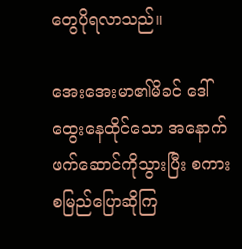တွေပိုရလာသည်။

အေးအေးမာ၏မိခင် ဒေါ်ထွေးနေထိုင်သော အနောက်ဖက်ဆောင်ကိုသွားပြီး စကားစမြည်ပြောဆိုကြ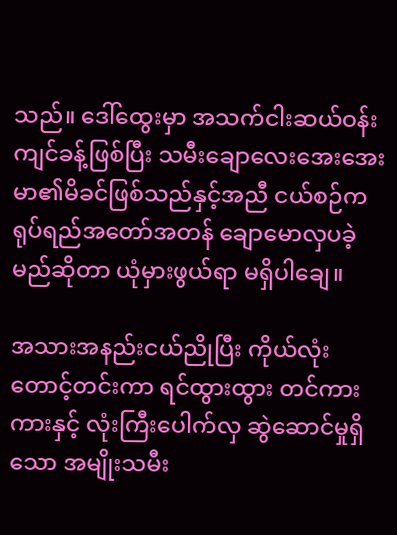သည်။ ဒေါ်ထွေးမှာ အသက်ငါးဆယ်ဝန်းကျင်ခန့်ဖြစ်ပြီး သမီးချောလေးအေးအေးမာ၏မိခင်ဖြစ်သည်နှင့်အညီ ငယ်စဉ်ကရုပ်ရည်အတော်အတန် ချောမောလှပခဲ့မည်ဆိုတာ ယုံမှားဖွယ်ရာ မရှိပါချေ။

အသားအနည်းငယ်ညိုပြီး ကိုယ်လုံးတောင့်တင်းကာ ရင်ထွားထွား တင်ကားကားနှင့် လုံးကြီးပေါက်လှ ဆွဲဆောင်မှုရှိသော အမျိုးသမီး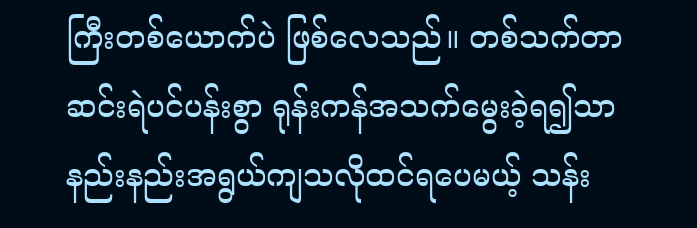ကြီးတစ်ယောက်ပဲ ဖြစ်လေသည်။ တစ်သက်တာ ဆင်းရဲပင်ပန်းစွာ ရုန်းကန်အသက်မွေးခဲ့ရ၍သာ နည်းနည်းအရွယ်ကျသလိုထင်ရပေမယ့် သန်း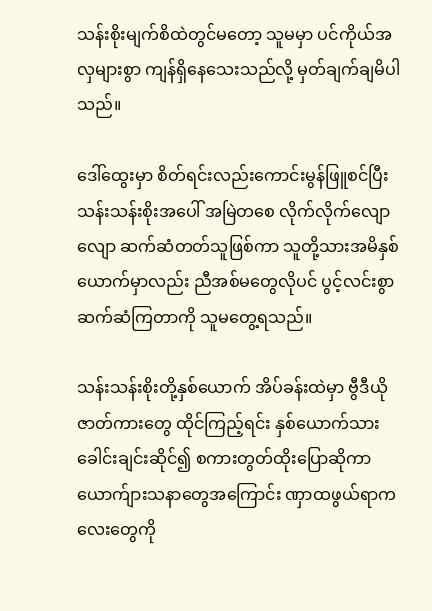သန်းစိုးမျက်စိထဲတွင်မတော့ သူမမှာ ပင်ကိုယ်အလှများစွာ ကျန်ရှိနေသေးသည်လို့ မှတ်ချက်ချမိပါသည်။

ဒေါ်ထွေးမှာ စိတ်ရင်းလည်းကောင်းမွန်ဖြူစင်ပြီး သန်းသန်းစိုးအပေါ် အမြဲတစေ လိုက်လိုက်လျောလျော ဆက်ဆံတတ်သူဖြစ်ကာ သူတို့သားအမိနှစ်ယောက်မှာလည်း ညီအစ်မတွေလိုပင် ပွင့်လင်းစွာ ဆက်ဆံကြတာကို သူမတွေ့ရသည်။

သန်းသန်းစိုးတို့နှစ်ယောက် အိပ်ခန်းထဲမှာ ဗွီဒီယိုဇာတ်ကားတွေ ထိုင်ကြည့်ရင်း နှစ်ယောက်သား ခေါင်းချင်းဆိုင်၍ စကားတွတ်ထိုးပြောဆိုကာ ယောက်ျားသနာတွေအကြောင်း ဏှာထဖွယ်ရာကလေးတွေကို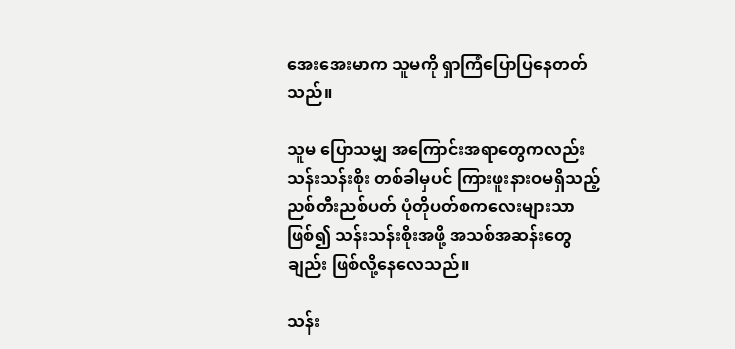အေးအေးမာက သူမကို ရှာကြံပြောပြနေတတ်သည်။

သူမ ပြောသမျှ အကြောင်းအရာတွေကလည်း သန်းသန်းစိုး တစ်ခါမှပင် ကြားဖူးနားဝမရှိသည့် ညစ်တီးညစ်ပတ် ပုံတိုပတ်စကလေးများသာဖြစ်၍ သန်းသန်းစိုးအဖို့ အသစ်အဆန်းတွေချည်း ဖြစ်လို့နေလေသည်။

သန်း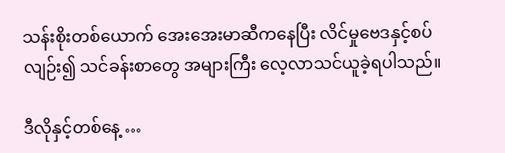သန်းစိုးတစ်ယောက် အေးအေးမာဆီကနေပြီး လိင်မှုဗေဒနှင့်စပ်လျဉ်း၍ သင်ခန်းစာတွေ အများကြီး လေ့လာသင်ယူခဲ့ရပါသည်။

ဒီလိုနှင့်တစ်နေ့ …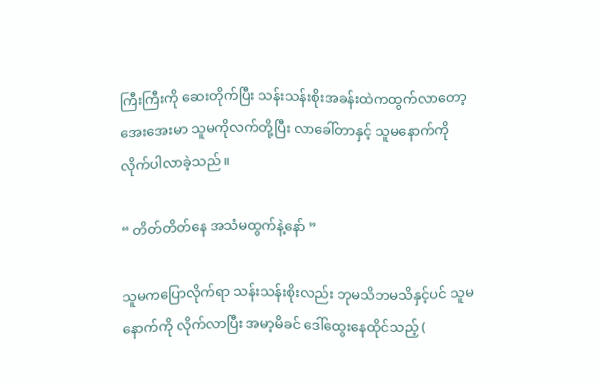ကြီးကြီးကို ဆေးတိုက်ပြီး သန်းသန်းစိုးအခန်းထဲကထွက်လာတော့ အေးအေးမာ သူမကိုလက်တို့ပြီး လာခေါ်တာနှင့် သူမနောက်ကို လိုက်ပါလာခဲ့သည်။

“ တိတ်တိတ်နေ အသံမထွက်နဲ့နော် ”

သူမကပြောလိုက်ရာ သန်းသန်းစိုးလည်း ဘုမသိဘမသိနှင့်ပင် သူမနောက်ကို လိုက်လာပြီး အမာ့မိခင် ဒေါ်ထွေးနေထိုင်သည့် (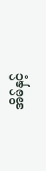အိမ်နှင့်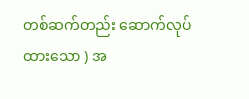တစ်ဆက်တည်း ဆောက်လုပ်ထားသော ) အ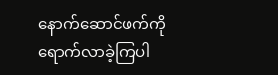နောက်ဆောင်ဖက်ကို ရောက်လာခဲ့ကြပါ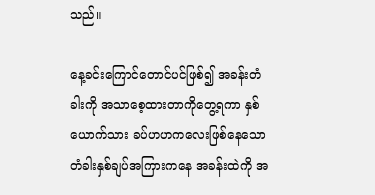သည်။

နေ့ခင်းကြောင်တောင်ပင်ဖြစ်၍ အခန်းတံခါးကို အသာစေ့ထားတာကိုတွေ့ရကာ နှစ်ယောက်သား ခပ်ဟဟကလေးဖြစ်နေသော တံခါးနှစ်ချပ်အကြားကနေ အခန်းထဲကို အ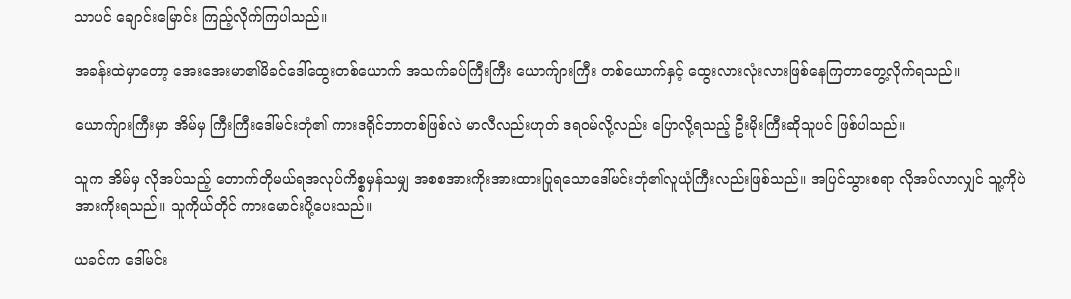သာပင် ချောင်းမြောင်း ကြည့်လိုက်ကြပါသည်။

အခန်းထဲမှာတော့ အေးအေးမာ၏မိခင်ဒေါ်ထွေးတစ်ယောက် အသက်ခပ်ကြီးကြီး ယောက်ျားကြီး တစ်ယောက်နှင့် ထွေးလားလုံးလားဖြစ်နေကြတာတွေ့လိုက်ရသည်။

ယောက်ျားကြီးမှာ အိမ်မှ ကြီးကြီးဒေါ်မင်းဘုံ၏ ကားဒရိုင်ဘာတစ်ဖြစ်လဲ မာလီလည်းဟုတ် ဒရဝမ်လို့လည်း ပြောလို့ရသည့် ဦးမိုးကြီးဆိုသူပင် ဖြစ်ပါသည်။

သူက အိမ်မှ လိုအပ်သည့် တောက်တိုမယ်ရအလုပ်ကိစ္စမှန်သမျှ အစစအားကိုးအားထားပြုရသောဒေါ်မင်းဘုံ၏လူယုံကြီးလည်းဖြစ်သည်။ အပြင်သွားစရာ လိုအပ်လာလျှင် သူ့ကိုပဲ အားကိုးရသည်။ သူကိုယ်တိုင် ကားမောင်းပို့ပေးသည်။

ယခင်က ဒေါ်မင်း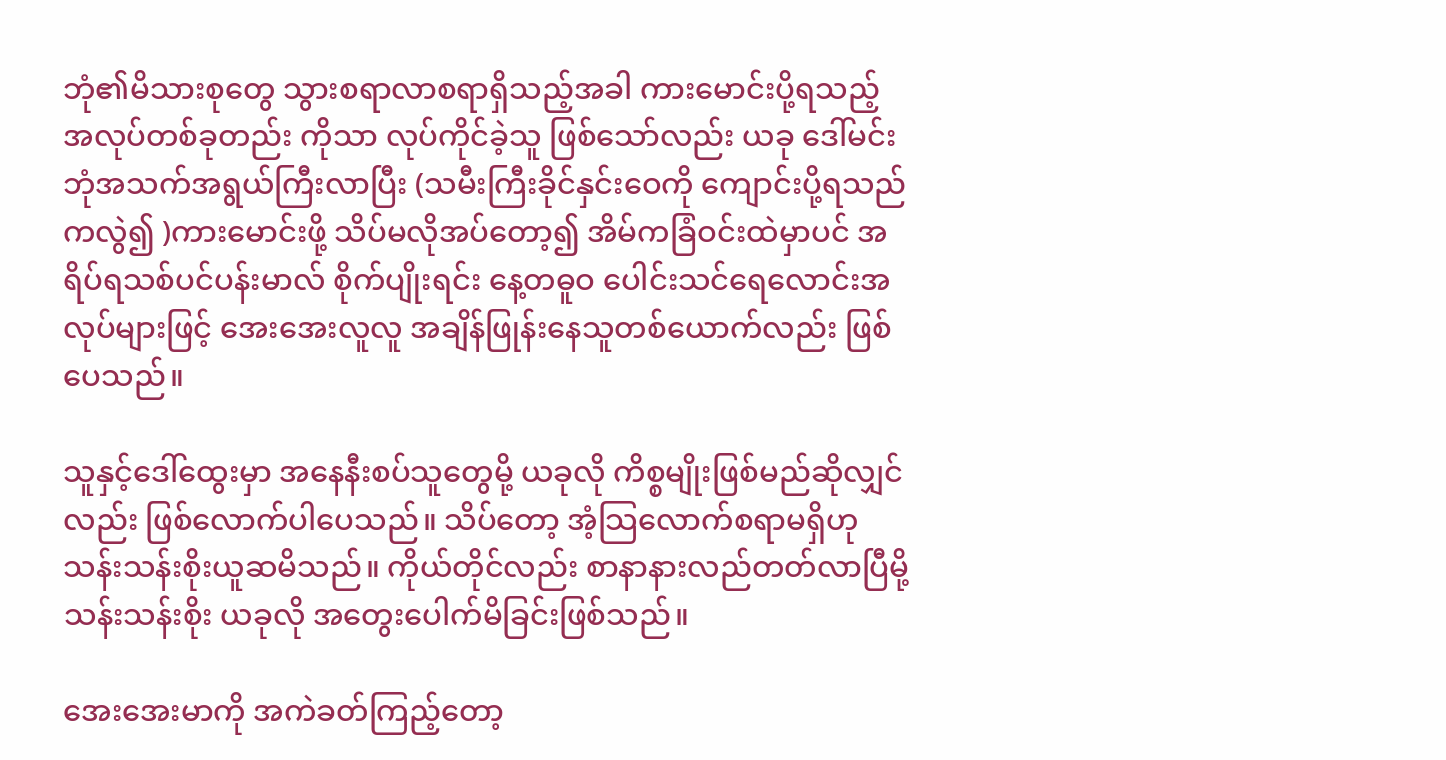ဘုံ၏မိသားစုတွေ သွားစရာလာစရာရှိသည့်အခါ ကားမောင်းပို့ရသည့် အလုပ်တစ်ခုတည်း ကိုသာ လုပ်ကိုင်ခဲ့သူ ဖြစ်သော်လည်း ယခု ဒေါ်မင်းဘုံအသက်အရွယ်ကြီးလာပြီး (သမီးကြီးခိုင်နှင်းဝေကို ကျောင်းပို့ရသည်ကလွဲ၍ )ကားမောင်းဖို့ သိပ်မလိုအပ်တော့၍ အိမ်ကခြံဝင်းထဲမှာပင် အရိပ်ရသစ်ပင်ပန်းမာလ် စိုက်ပျိုးရင်း နေ့တဓူဝ ပေါင်းသင်ရေလောင်းအလုပ်များဖြင့် အေးအေးလူလူ အချိန်ဖြုန်းနေသူတစ်ယောက်လည်း ဖြစ်ပေသည်။

သူနှင့်ဒေါ်ထွေးမှာ အနေနီးစပ်သူတွေမို့ ယခုလို ကိစ္စမျိုးဖြစ်မည်ဆိုလျှင်လည်း ဖြစ်လောက်ပါပေသည်။ သိပ်တော့ အံ့သြလောက်စရာမရှိဟု သန်းသန်းစိုးယူဆမိသည်။ ကိုယ်တိုင်လည်း စာနာနားလည်တတ်လာပြီမို့ သန်းသန်းစိုး ယခုလို အတွေးပေါက်မိခြင်းဖြစ်သည်။

အေးအေးမာကို အကဲခတ်ကြည့်တော့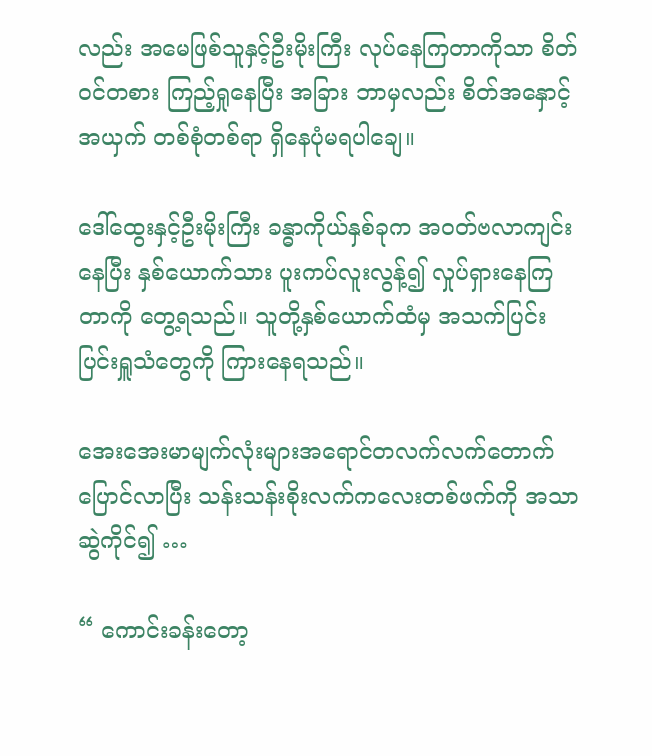လည်း အမေဖြစ်သူနှင့်ဦးမိုးကြီး လုပ်နေကြတာကိုသာ စိတ်ဝင်တစား ကြည့်ရှုနေပြီး အခြား ဘာမှလည်း စိတ်အနှောင့်အယှက် တစ်စုံတစ်ရာ ရှိနေပုံမရပါချေ။

ဒေါ်ထွေးနှင့်ဦးမိုးကြီး ခန္ဓာကိုယ်နှစ်ခုက အဝတ်ဗလာကျင်းနေပြီး နှစ်ယောက်သား ပူးကပ်လူးလွန့်၍ လှုပ်ရှားနေကြတာကို တွေ့ရသည်။ သူတို့နှစ်ယောက်ထံမှ အသက်ပြင်းပြင်းရှူသံတွေကို ကြားနေရသည်။

အေးအေးမာမျက်လုံးများအရောင်တလက်လက်တောက်ပြောင်လာပြီး သန်းသန်းစိုးလက်ကလေးတစ်ဖက်ကို အသာဆွဲကိုင်၍ …

“ ကောင်းခန်းတော့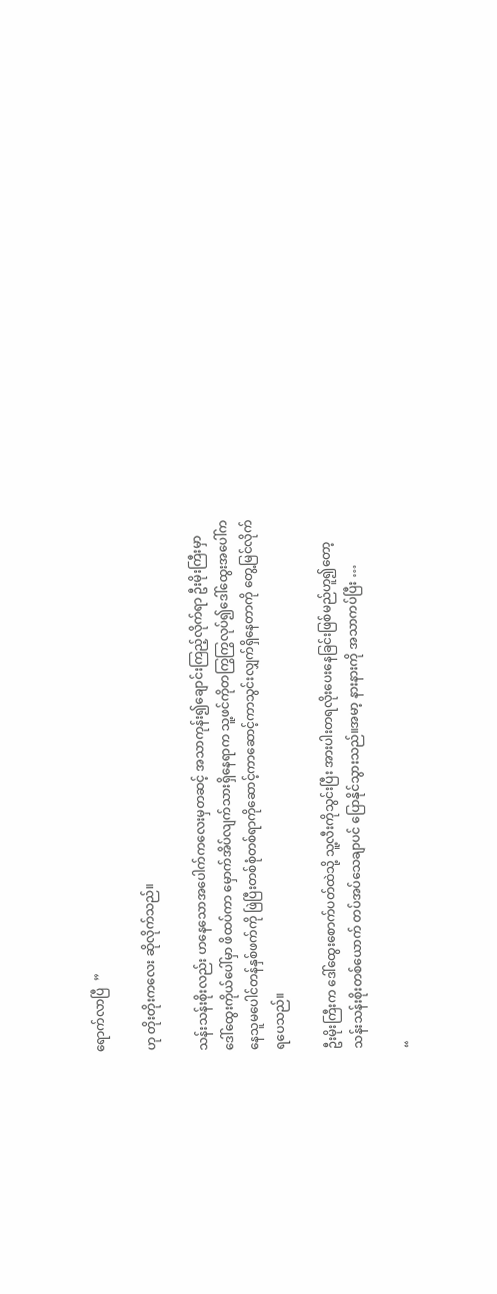ရောက်လာပြီ  ”

ဟု တိုးတိုးကလေး ဆိုလိုက်သည်။

သန်းသန်းစိုးလည်း ဟနေသောအပေါက်ကလေးမှတဆင့် အသာကုန်း၍ချောင်းကြည့်လိုက်ရာ ဦးမိုးကြီးမှာ ဒေါ်ထွေးကိုယ်ပေါ်မှာ ဖိထပ်ကာ မှောက်အိပ်လျက်သားရှိနေရာက သူ့ဖင်ကိုတကြွကြွလုပ်၍ဒေါ်ထွေးအပေါ်ကနေသူမပေါင်တန်နှစ်ဖက်ကို ဖြဲပြီးတစ်စုံတစ်ရာကိုဆောင့်ကာဆောင့်ကာသွင်းလျှက်ရှိနေတာကို တွေ့မြင်လိုက်ရပေသည်။

ဦးမိုးကြီးက ဒေါ်ထွေးစောက်ပတ်ထဲသို့ သူ့လီးကိုသွင်းပြီး အားပါးတရလိုးပေးနေခြင်းဖြစ်မည်ဟူ၍တော့ သန်းသန်းစိုးတစ်ယောက် တပ်အပ်သေချာပင် ပြောနိုင်သွားသည်။အမာ့ နားနားကို အသာကပ်ပြီး …

“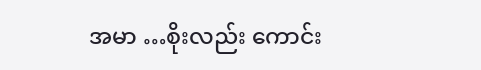အမာ …စိုးလည်း ကောင်း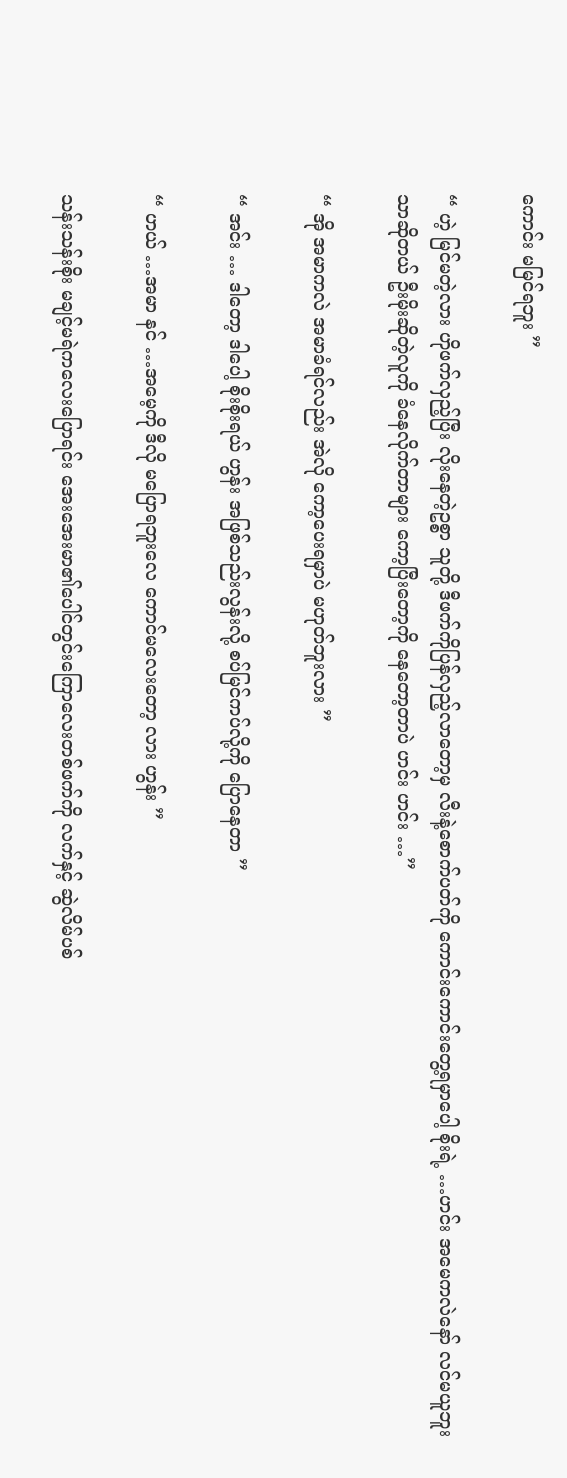ကောင်း မမြင်ရဘူး ”

“ ဟဲ့ မြင်မတဲ့လား ဟိုဖက်လှည့်ပြီး လိုးနေတဲ့ဥစ္စာ သူတို့ ဒီဖက်ကိုပြန်လှည့်လာတော့မှ လီးနဲ့စောက်ပတ်ကို ကောင်းကောင်းတွေ့ရမှာပေါ့ စိုးရဲ့ …ဟင်း အမေကလဲနော် လင်မယူဘူးသာဆိုတယ် ဦးမိုးဆိုတဲ့လူကို ခံနေလိုက်တာများ ကော့ပြီးတော့ကို နေတော့တာပဲ ဟင်း ဟင်း …”

“ အို အမာကလဲ အမာခံရင်လည်း အဲလို ကော့ပေးရမှာပဲ မဟုတ်ဘူးလား ”

“ အင်း … ဒါတော့ ဒါပေါ့ စိုးစိုးရယ် ဟွန်း အဖြစ်သည်းလွန်းလို့ စပ်မြင်ကပ်လို့ကို ပြောနေတာ ”

“ ဟယ် …အမာ နင် …အမေ့ကို ဒီလို မပြောရဘူးလေ ကောင်မလေးတော့ လား ဟွန်း ”

သန်းသန်းစိုး မချင့်မရဲကလေးပြောရင်း အေးအေးမာ၏ပေါင်တွင်းကြောလေးတစ်ဖက်ကို လက်နှင့် ဆွဲလိမ်ပစ်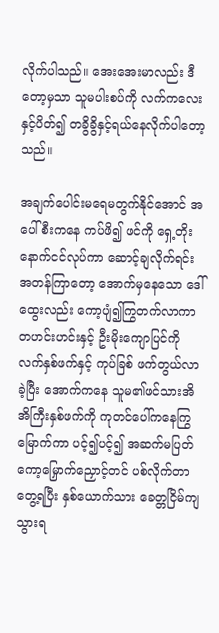လိုက်ပါသည်။ အေးအေးမာလည်း ဒီတော့မှသာ သူမပါးစပ်ကို လက်ကလေးနှင့်ပိတ်၍ တခွိခွိနှင့်ရယ်နေလိုက်ပါတော့သည်။

အချက်ပေါင်းမရေမတွက်နိုင်အောင် အပေါ်စီးကနေ ကပ်ဖိ၍ ဖင်ကို ရှေ့တိုးနောက်ငင်လုပ်ကာ ဆောင့်ချလိုက်ရင်း အတန်ကြာတော့ အောက်မှနေသော ဒေါ်ထွေးလည်း ကော့ပျံ၍ကြွတက်လာကာ တဟင်းဟင်းနှင့် ဦးမိုးကျောပြင်ကို လက်နှစ်ဖက်နှင့် ကုပ်ခြစ် ဖက်တွယ်လာခဲ့ပြီး အောက်ကနေ သူမ၏ဖင်သားအိအိကြီးနှစ်ဖက်ကို ကုတင်ပေါ်ကနေကြွမြောက်ကာ ပင့်၍ပင့်၍ အဆက်မပြတ် ကော့မြှောက်ညှောင့်တင် ပစ်လိုက်တာတွေ့ရပြီး နှစ်ယောက်သား ခေတ္တငြိမ်ကျသွားရ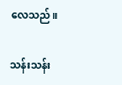လေသည်။

သန်းသန်း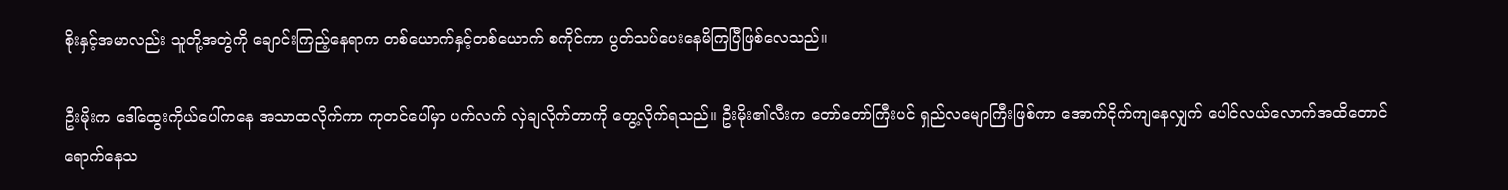စိုးနှင့်အမာလည်း သူတို့အတွဲကို ချောင်းကြည့်နေရာက တစ်ယောက်နှင့်တစ်ယောက် စကိုင်ကာ ပွတ်သပ်ပေးနေမိကြပြီဖြစ်လေသည်။

ဦးမိုးက ဒေါ်ထွေးကိုယ်ပေါ်ကနေ အသာထလိုက်ကာ ကုတင်ပေါ်မှာ ပက်လက် လှဲချလိုက်တာကို တွေ့လိုက်ရသည်။ ဦးမိုး၏လီးက တော်တော်ကြီးပင် ရှည်လမျောကြီးဖြစ်ကာ အောက်ငိုက်ကျနေလျှက် ပေါင်လယ်လောက်အထိတောင် ရောက်နေသ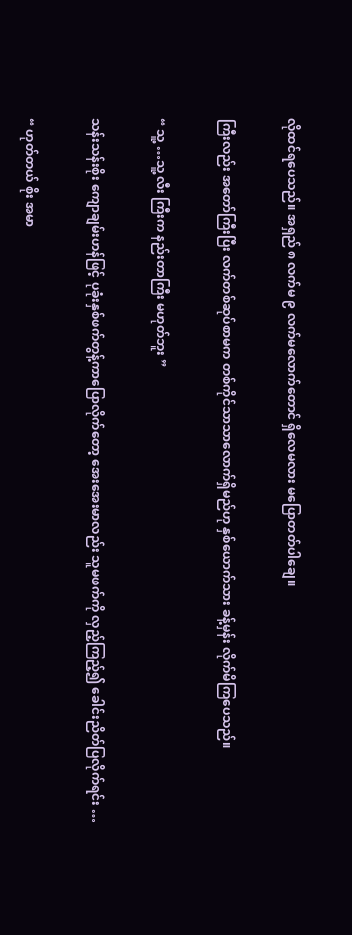လိုထင်ရပေသည်။ အရှည် ၈ လက်မ ၉ လက်မလောက်တောင် ရှိလေမလား မပြောတတ်ပါချေ။

ကြီးလည်း အတော်ကြီးပြီး လက်တစ်ဆုပ်စာမက တစ်ကိုင်သာသာလောက်ရှိမည်ဟု နှစ်ယောက်သား ခန့်မှန်း လိုက်မိကြပေသည်။

“ သူ့ …သူ့ လီး ကြီးက နည်းတာကြီး မဟုတ်ဘူး ”

သန်းသန်းစိုး ကျောချမ်းဟန်ဖြင့် ပုခုံးနှစ်ဖက်တွန့်ကာပြောလိုက်တော့ အေးအေးမာလည်း သူမဖက်ကို လှည့်ကြည့်၍ ခေါင်းညိတ်ပြလိုက်ရင်း …

“ ဟုတ်တယ် စိုး အမာ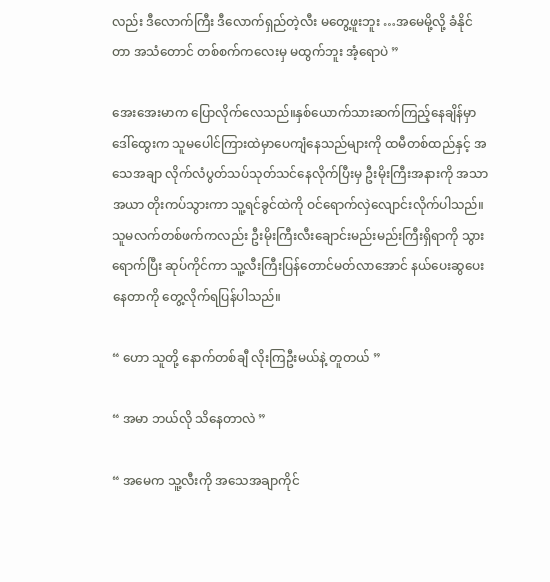လည်း ဒီလောက်ကြီး ဒီလောက်ရှည်တဲ့လီး မတွေ့ဖူးဘူး …အမေမို့လို့ ခံနိုင်တာ အသံတောင် တစ်စက်ကလေးမှ မထွက်ဘူး အံ့ရောပဲ ”

အေးအေးမာက ပြောလိုက်လေသည်။နှစ်ယောက်သားဆက်ကြည့်နေချိန်မှာ ဒေါ်ထွေးက သူမပေါင်ကြားထဲမှာပေကျံနေသည်များကို ထမီတစ်ထည်နှင့် အသေအချာ လိုက်လံပွတ်သပ်သုတ်သင်နေလိုက်ပြီးမှ ဦးမိုးကြီးအနားကို အသာအယာ တိုးကပ်သွားကာ သူ့ရင်ခွင်ထဲကို ဝင်ရောက်လှဲလျောင်းလိုက်ပါသည်။ သူမလက်တစ်ဖက်ကလည်း ဦးမိုးကြီးလီးချောင်းမည်းမည်းကြီးရှိရာကို သွားရောက်ပြီး ဆုပ်ကိုင်ကာ သူ့လီးကြီးပြန်တောင်မတ်လာအောင် နယ်ပေးဆွပေးနေတာကို တွေ့လိုက်ရပြန်ပါသည်။

“ ဟော သူတို့ နောက်တစ်ချီ လိုးကြဦးမယ်နဲ့ တူတယ် ”

“ အမာ ဘယ်လို သိနေတာလဲ ”

“ အမေက သူ့လီးကို အသေအချာကိုင်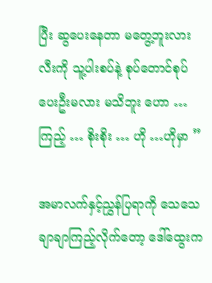ပြီး ဆွပေးနေတာ မတွေ့ဘူးလား လီးကို သူ့ပါးစပ်နဲ့ စုပ်တောင်စုပ်ပေးဦးမလား မသိဘူး ဟော …ကြည့် … စိုးစိုး … ဟို …ဟိုမှာ ”

အမာလက်နှင့်ညွှန်ပြရာကို သေသေချာချာကြည့်လိုက်တော့ ဒေါ်ထွေးက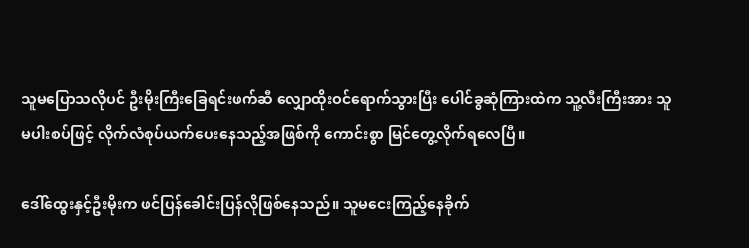သူမပြောသလိုပင် ဦးမိုးကြီးခြေရင်းဖက်ဆီ လျှောထိုးဝင်ရောက်သွားပြီး ပေါင်ခွဆုံကြားထဲက သူ့လီးကြီးအား သူမပါးစပ်ဖြင့် လိုက်လံစုပ်ယက်ပေးနေသည့်အဖြစ်ကို ကောင်းစွာ မြင်တွေ့လိုက်ရလေပြီ။

ဒေါ်ထွေးနှင့်ဦးမိုးက ဖင်ပြန်ခေါင်းပြန်လိုဖြစ်နေသည်။ သူမငေးကြည့်နေခိုက်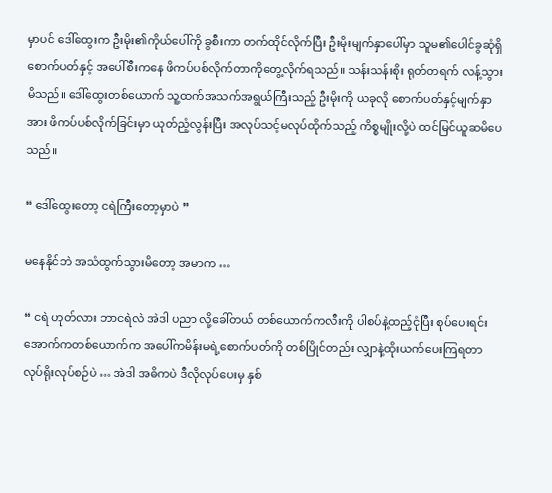မှာပင် ဒေါ်ထွေးက ဦးမိုး၏ကိုယ်ပေါ်ကို ခွစီးကာ တက်ထိုင်လိုက်ပြီး ဦးမိုးမျက်နှာပေါ်မှာ သူမ၏ပေါင်ခွဆုံရှိစောက်ပတ်နှင့် အပေါ်စီးကနေ ဖိကပ်ပစ်လိုက်တာကိုတွေ့လိုက်ရသည်။ သန်းသန်းစိုး ရုတ်တရက် လန့်သွားမိသည်။ ဒေါ်ထွေးတစ်ယောက် သူ့ထက်အသက်အရွယ်ကြီးသည့် ဦးမိုးကို ယခုလို စောက်ပတ်နှင့်မျက်နှာအား ဖိကပ်ပစ်လိုက်ခြင်းမှာ ယုတ်ညံ့လွန်းပြီး အလုပ်သင့်မလုပ်ထိုက်သည့် ကိစ္စမျိုးလို့ပဲ ထင်မြင်ယူဆမိပေသည်။

“ ဒေါ်ထွေးတော့ ငရဲကြီးတော့မှာပဲ ”

မနေနိုင်ဘဲ အသံထွက်သွားမိတော့ အမာက …

“ ငရဲ ဟုတ်လား ဘာငရဲလဲ အဲဒါ ပညာ လို့ခေါ်တယ် တစ်ယောက်ကလီးကို ပါစပ်နဲ့ထည့်ငုံပြီး စုပ်ပေးရင်း အောက်ကတစ်ယောက်က အပေါ်ကမိန်းမရဲ့စောက်ပတ်ကို တစ်ပြိုင်တည်း လျှာနဲ့ထိုးယက်ပေးကြရတာ လုပ်ရိုးလုပ်စဉ်ပဲ … အဲဒါ အဓိကပဲ ဒီလိုလုပ်ပေးမှ နှစ်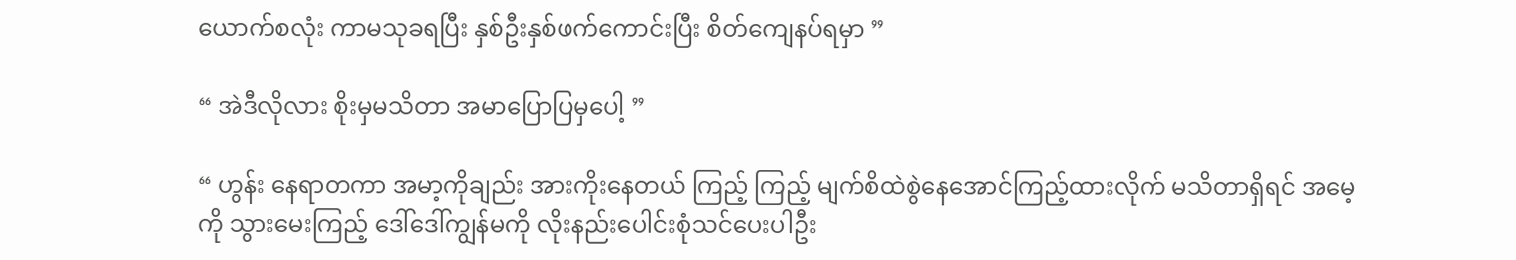ယောက်စလုံး ကာမသုခရပြီး နှစ်ဦးနှစ်ဖက်ကောင်းပြီး စိတ်ကျေနပ်ရမှာ ”

“ အဲဒီလိုလား စိုးမှမသိတာ အမာပြောပြမှပေါ့ ”

“ ဟွန်း နေရာတကာ အမာ့ကိုချည်း အားကိုးနေတယ် ကြည့် ကြည့် မျက်စိထဲစွဲနေအောင်ကြည့်ထားလိုက် မသိတာရှိရင် အမေ့ကို သွားမေးကြည့် ဒေါ်ဒေါ်ကျွန်မကို လိုးနည်းပေါင်းစုံသင်ပေးပါဦး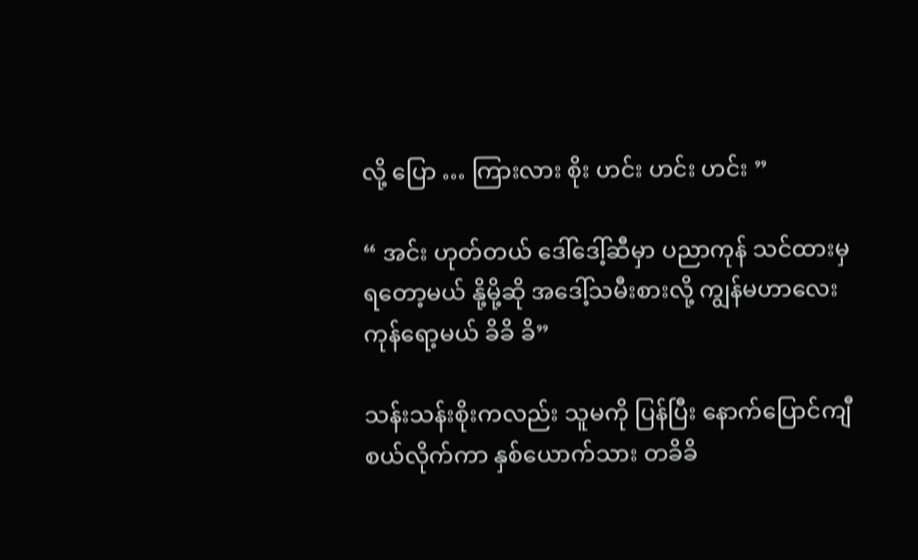လို့ ပြော … ကြားလား စိုး ဟင်း ဟင်း ဟင်း ”

“ အင်း ဟုတ်တယ် ဒေါ်ဒေါ့်ဆီမှာ ပညာကုန် သင်ထားမှရတော့မယ် နို့မို့ဆို အဒေါ့်သမီးစားလို့ ကျွန်မဟာလေး ကုန်ရော့မယ် ခိခိ ခိ”

သန်းသန်းစိုးကလည်း သူမကို ပြန်ပြီး နောက်ပြောင်ကျီစယ်လိုက်ကာ နှစ်ယောက်သား တခိခိ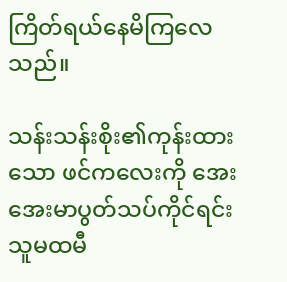ကြိတ်ရယ်နေမိကြလေသည်။

သန်းသန်းစိုး၏ကုန်းထားသော ဖင်ကလေးကို အေးအေးမာပွတ်သပ်ကိုင်ရင်း သူမထမီ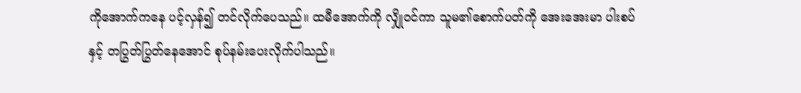ကိုအောက်ကနေ ပင့်လှန်၍ တင်လိုက်ပေသည်။ ထမီအောက်ကို လျှိုဝင်ကာ သူမ၏စောက်ပတ်ကို အေးအေးမာ ပါးစပ်နှင့် တပြွတ်ပြွတ်နေအောင် စုပ်နမ်းပေးလိုက်ပါသည်။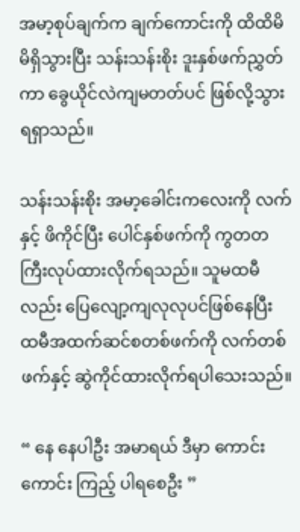အမာ့စုပ်ချက်က ချက်ကောင်းကို ထိထိမိမိရှိသွားပြီး သန်းသန်းစိုး ဒူးနှစ်ဖက်ညွှတ်ကာ ခွေယိုင်လဲကျမတတ်ပင် ဖြစ်လို့သွားရရှာသည်။

သန်းသန်းစိုး အမာ့ခေါင်းကလေးကို လက်နှင့် ဖိကိုင်ပြီး ပေါင်နှစ်ဖက်ကို ကွတတကြီးလုပ်ထားလိုက်ရသည်။ သူမထမီလည်း ပြေလျော့ကျလုလုပင်ဖြစ်နေပြီး ထမီအထက်ဆင်စတစ်ဖက်ကို လက်တစ်ဖက်နှင့် ဆွဲကိုင်ထားလိုက်ရပါသေးသည်။

“ နေ နေပါဦး အမာရယ် ဒီမှာ ကောင်း ကောင်း ကြည့် ပါရစေဦး ”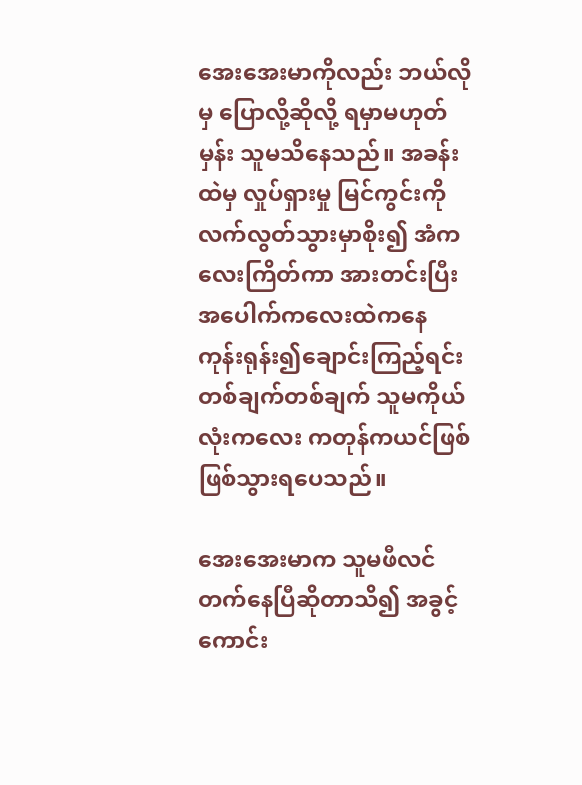အေးအေးမာကိုလည်း ဘယ်လိုမှ ပြောလို့ဆိုလို့ ရမှာမဟုတ်မှန်း သူမသိနေသည်။ အခန်းထဲမှ လှုပ်ရှားမှု မြင်ကွင်းကို လက်လွတ်သွားမှာစိုး၍ အံကလေးကြိတ်ကာ အားတင်းပြီး အပေါက်ကလေးထဲကနေ ကုန်းရုန်း၍ချောင်းကြည့်ရင်း တစ်ချက်တစ်ချက် သူမကိုယ်လုံးကလေး ကတုန်ကယင်ဖြစ်ဖြစ်သွားရပေသည်။

အေးအေးမာက သူမဖီလင်တက်နေပြီဆိုတာသိ၍ အခွင့်ကောင်း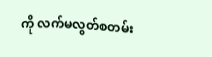ကို လက်မလွတ်စတမ်း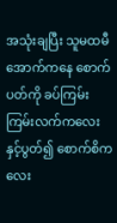အသုံးချပြီး သူမထမီအောက်ကနေ စောက်ပတ်ကို ခပ်ကြမ်းကြမ်းလက်ကလေးနှင့်ပွတ်၍ စောက်စိကလေး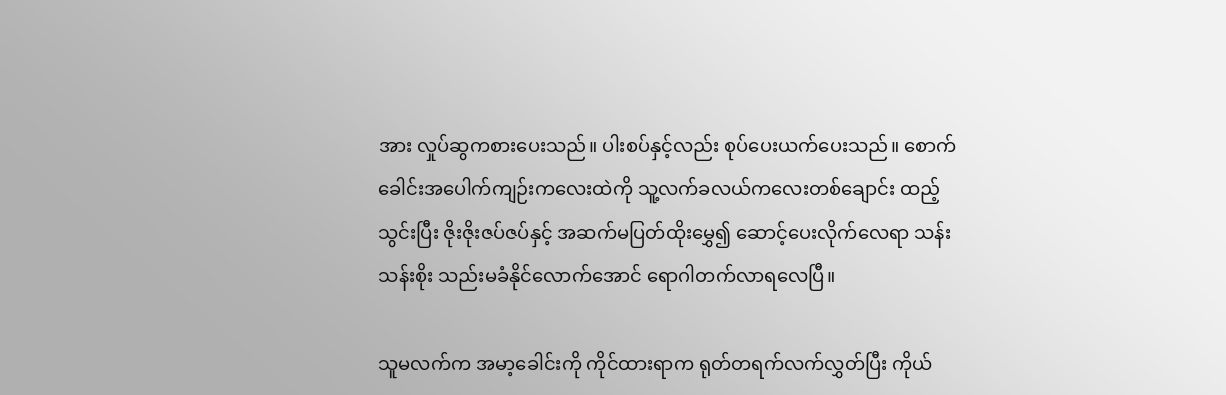အား လှုပ်ဆွကစားပေးသည်။ ပါးစပ်နှင့်လည်း စုပ်ပေးယက်ပေးသည်။ စောက်ခေါင်းအပေါက်ကျဉ်းကလေးထဲကို သူ့လက်ခလယ်ကလေးတစ်ချောင်း ထည့်သွင်းပြီး ဇိုးဇိုးဇပ်ဇပ်နှင့် အဆက်မပြတ်ထိုးမွှေ၍ ဆောင့်ပေးလိုက်လေရာ သန်းသန်းစိုး သည်းမခံနိုင်လောက်အောင် ရောဂါတက်လာရလေပြီ။

သူမလက်က အမာ့ခေါင်းကို ကိုင်ထားရာက ရုတ်တရက်လက်လွှတ်ပြီး ကိုယ်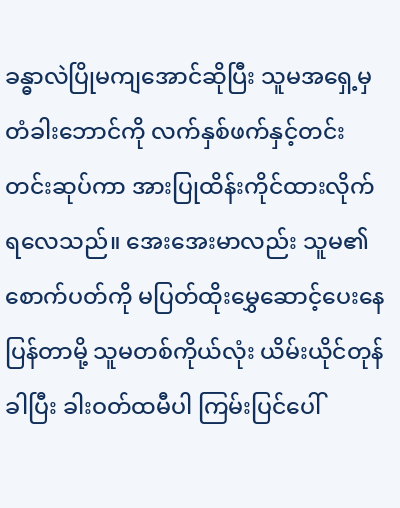ခန္ဓာလဲပြိုမကျအောင်ဆိုပြီး သူမအရှေ့မှ တံခါးဘောင်ကို လက်နှစ်ဖက်နှင့်တင်းတင်းဆုပ်ကာ အားပြုထိန်းကိုင်ထားလိုက်ရလေသည်။ အေးအေးမာလည်း သူမ၏ စောက်ပတ်ကို မပြတ်ထိုးမွှေဆောင့်ပေးနေပြန်တာမို့ သူမတစ်ကိုယ်လုံး ယိမ်းယိုင်တုန်ခါပြီး ခါးဝတ်ထမီပါ ကြမ်းပြင်ပေါ်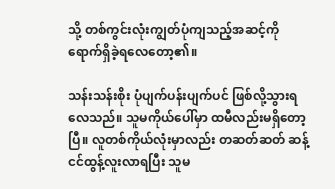သို့ တစ်ကွင်းလုံးကျွတ်ပုံကျသည့်အဆင့်ကို ရောက်ရှိခဲ့ရလေတော့၏။

သန်းသန်းစိုး ပုံပျက်ပန်းပျက်ပင် ဖြစ်လို့သွားရလေသည်။ သူမကိုယ်ပေါ်မှာ ထမီလည်းမရှိတော့ပြီ။ လူတစ်ကိုယ်လုံးမှာလည်း တဆတ်ဆတ် ဆန့်ငင်ထွန့်လူးလာရပြီး သူမ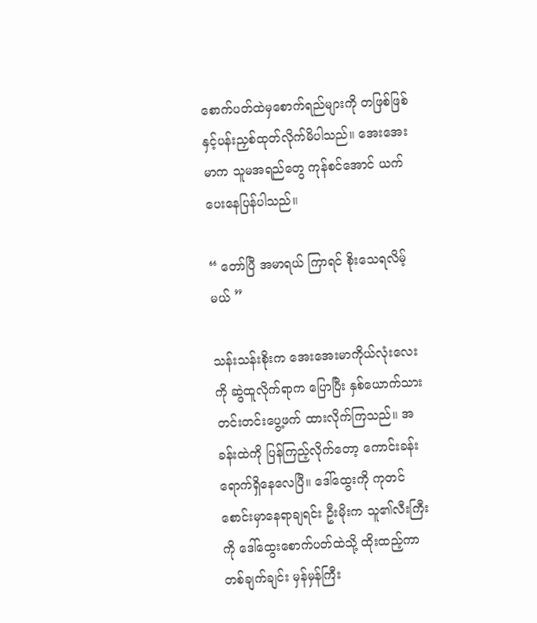စောက်ပတ်ထဲမှစောက်ရည်များကို တဖြစ်ဖြစ်နှင့်ပန်းညှစ်ထုတ်လိုက်မိပါသည်။ အေးအေးမာက သူမအရည်တွေ ကုန်စင်အောင် ယက်ပေးနေပြန်ပါသည်။

“ တော်ပြီ အမာရယ် ကြာရင် စိုးသေရလိမ့်မယ် ”

သန်းသန်းစိုးက အေးအေးမာကိုယ်လုံးလေးကို ဆွဲထူလိုက်ရာက ပြောပြီး နှစ်ယောက်သား တင်းတင်းပွေ့ဖက် ထားလိုက်ကြသည်။ အခန်းထဲကို ပြန်ကြည့်လိုက်တော့ ကောင်းခန်းရောက်ရှိနေလေပြီ။ ဒေါ်ထွေးကို ကုတင်စောင်းမှာနေရာချရင်း ဦးမိုးက သူ၏လီးကြီးကို ဒေါ်ထွေးစောက်ပတ်ထဲသို့ ထိုးထည့်ကာ တစ်ချက်ချင်း မှန်မှန်ကြီး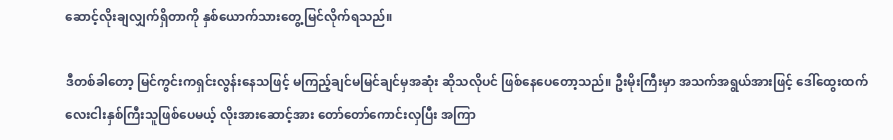ဆောင့်လိုးချလျှက်ရှိတာကို နှစ်ယောက်သားတွေ့မြင်လိုက်ရသည်။

ဒီတစ်ခါတော့ မြင်ကွင်းကရှင်းလွန်းနေသဖြင့် မကြည့်ချင်မမြင်ချင်မှအဆုံး ဆိုသလိုပင် ဖြစ်နေပေတော့သည်။ ဦးမိုးကြီးမှာ အသက်အရွယ်အားဖြင့် ဒေါ်ထွေးထက် လေးငါးနှစ်ကြီးသူဖြစ်ပေမယ့် လိုးအားဆောင့်အား တော်တော်ကောင်းလှပြီး အကြာ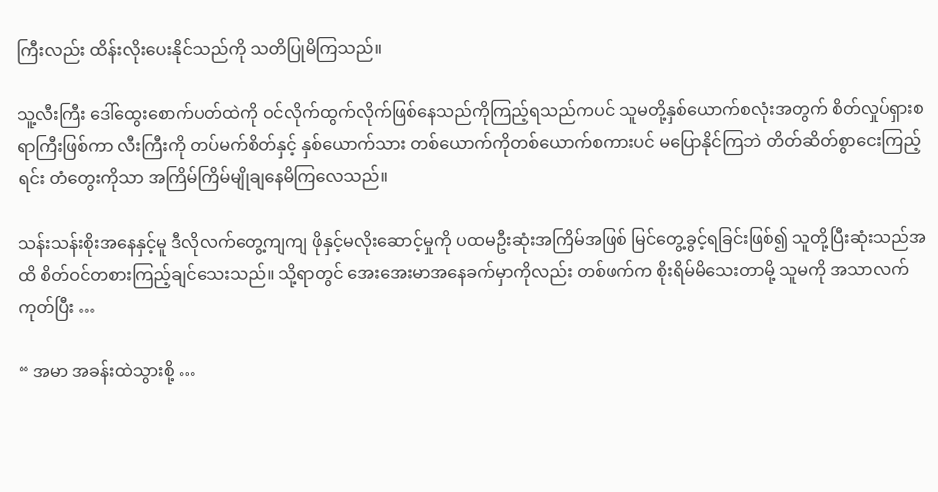ကြီးလည်း ထိန်းလိုးပေးနိုင်သည်ကို သတိပြုမိကြသည်။

သူ့လီးကြီး ဒေါ်ထွေးစောက်ပတ်ထဲကို ဝင်လိုက်ထွက်လိုက်ဖြစ်နေသည်ကိုကြည့်ရသည်ကပင် သူမတို့နှစ်ယောက်စလုံးအတွက် စိတ်လှုပ်ရှားစရာကြီးဖြစ်ကာ လီးကြီးကို တပ်မက်စိတ်နှင့် နှစ်ယောက်သား တစ်ယောက်ကိုတစ်ယောက်စကားပင် မပြောနိုင်ကြဘဲ တိတ်ဆိတ်စွာငေးကြည့်ရင်း တံတွေးကိုသာ အကြိမ်ကြိမ်မျိုချနေမိကြလေသည်။

သန်းသန်းစိုးအနေနှင့်မူ ဒီလိုလက်တွေ့ကျကျ ဖိုနှင့်မလိုးဆောင့်မှုကို ပထမဦးဆုံးအကြိမ်အဖြစ် မြင်တွေ့ခွင့်ရခြင်းဖြစ်၍ သူတို့ပြီးဆုံးသည်အထိ စိတ်ဝင်တစားကြည့်ချင်သေးသည်။ သို့ရာတွင် အေးအေးမာအနေခက်မှာကိုလည်း တစ်ဖက်က စိုးရိမ်မိသေးတာမို့ သူမကို အသာလက်ကုတ်ပြီး …

“ အမာ အခန်းထဲသွားစို့ …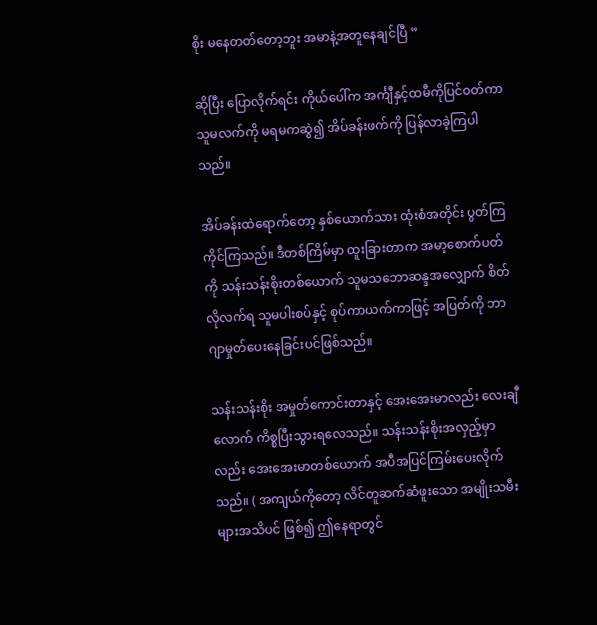စိုး မနေတတ်တော့ဘူး အမာနဲ့အတူနေချင်ပြီ ”

ဆိုပြီး ပြောလိုက်ရင်း ကိုယ်ပေါ်က အင်္ကျီနှင့်ထမီကိုပြင်ဝတ်ကာ သူမလက်ကို မရမကဆွဲ၍ အိပ်ခန်းဖက်ကို ပြန်လာခဲ့ကြပါသည်။

အိပ်ခန်းထဲရောက်တော့ နှစ်ယောက်သား ထုံးစံအတိုင်း ပွတ်ကြကိုင်ကြသည်။ ဒီတစ်ကြိမ်မှာ ထူးခြားတာက အမာ့စောက်ပတ်ကို သန်းသန်းစိုးတစ်ယောက် သူမသဘောဆန္ဒအလျှောက် စိတ်လိုလက်ရ သူမပါးစပ်နှင့် စုပ်ကာယက်ကာဖြင့် အပြတ်ကို ဘာဂျာမှုတ်ပေးနေခြင်းပင်ဖြစ်သည်။

သန်းသန်းစိုး အမှုတ်ကောင်းတာနှင့် အေးအေးမာလည်း လေးချီလောက် ကိစ္စပြီးသွားရလေသည်။ သန်းသန်းစိုးအလှည့်မှာလည်း အေးအေးမာတစ်ယောက် အပီအပြင်ကြမ်းပေးလိုက်သည်။ ( အကျယ်ကိုတော့ လိင်တူဆက်ဆံဖူးသော အမျိုးသမီးများအသိပင် ဖြစ်၍ ဤနေရာတွင်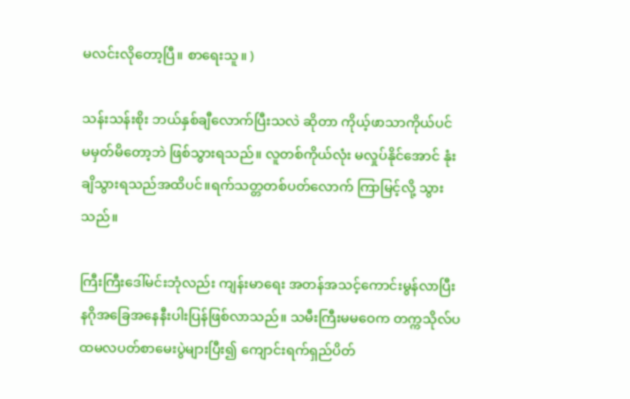မလင်းလိုတော့ပြီ။ စာရေးသူ။ )

သန်းသန်းစိုး ဘယ်နှစ်ချီလောက်ပြီးသလဲ ဆိုတာ ကိုယ့်ဖာသာကိုယ်ပင် မမှတ်မိတော့ဘဲ ဖြစ်သွားရသည်။ လူတစ်ကိုယ်လုံး မလှုပ်နိုင်အောင် နုံးချိသွားရသည်အထိပင်။ရက်သတ္တတစ်ပတ်လောက် ကြာမြင့်လို့ သွားသည်။

ကြီးကြီးဒေါ်မင်းဘုံလည်း ကျန်းမာရေး အတန်အသင့်ကောင်းမွန်လာပြီး နဂိုအခြေအနေနီးပါးပြန်ဖြစ်လာသည်။ သမီးကြီးမမဝေက တက္ကသိုလ်ပထမလပတ်စာမေးပွဲများပြီး၍ ကျောင်းရက်ရှည်ပိတ်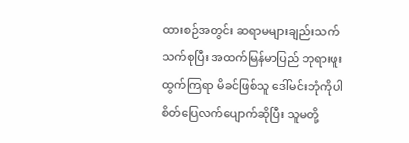ထားစဉ်အတွင်း ဆရာမများချည်းသက်သက်စုပြီး အထက်မြန်မာပြည် ဘုရားဖူးထွက်ကြရာ မိခင်ဖြစ်သူ ဒေါ်မင်းဘုံကိုပါ စိတ်ပြေလက်ပျောက်ဆိုပြီး သူမတို့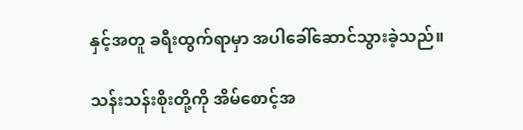နှင့်အတူ ခရီးထွက်ရာမှာ အပါခေါ်ဆောင်သွားခဲ့သည်။

သန်းသန်းစိုးတို့ကို အိမ်စောင့်အ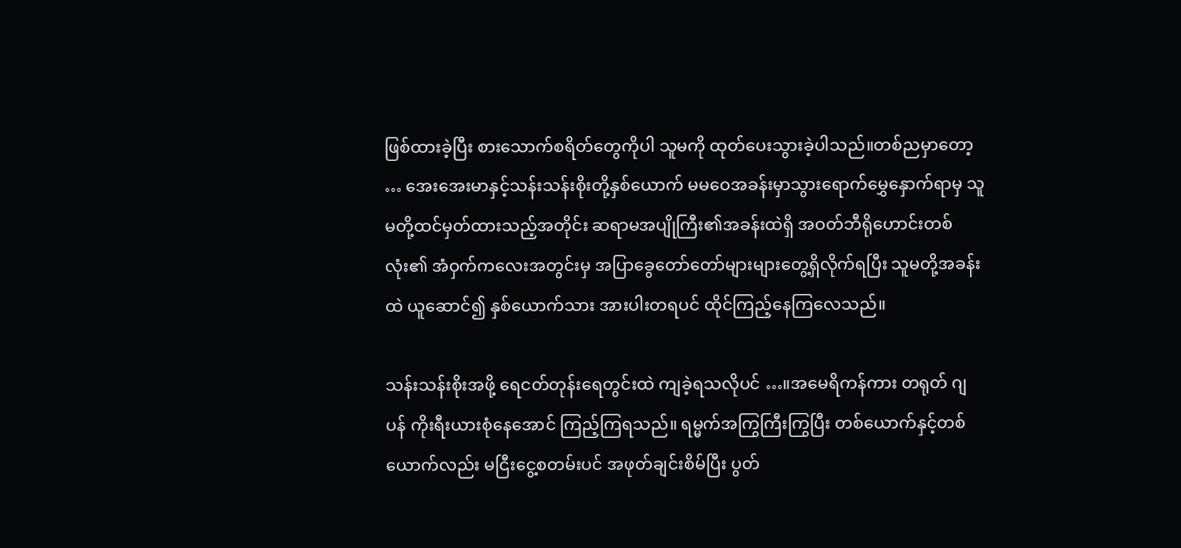ဖြစ်ထားခဲ့ပြီး စားသောက်စရိတ်တွေကိုပါ သူမကို ထုတ်ပေးသွားခဲ့ပါသည်။တစ်ညမှာတော့ … အေးအေးမာနှင့်သန်းသန်းစိုးတို့နှစ်ယောက် မမဝေအခန်းမှာသွားရောက်မွှေနှောက်ရာမှ သူမတို့ထင်မှတ်ထားသည့်အတိုင်း ဆရာမအပျိုကြီး၏အခန်းထဲရှိ အဝတ်ဘီရိုဟောင်းတစ်လုံး၏ အံဝှက်ကလေးအတွင်းမှ အပြာခွေတော်တော်များများတွေ့ရှိလိုက်ရပြီး သူမတို့အခန်းထဲ ယူဆောင်၍ နှစ်ယောက်သား အားပါးတရပင် ထိုင်ကြည့်နေကြလေသည်။

သန်းသန်းစိုးအဖို့ ရေငတ်တုန်းရေတွင်းထဲ ကျခဲ့ရသလိုပင် …။အမေရိကန်ကား တရုတ် ဂျပန် ကိုးရီးယားစုံနေအောင် ကြည့်ကြရသည်။ ရမ္မက်အကြွကြီးကြွပြီး တစ်ယောက်နှင့်တစ်ယောက်လည်း မငြီးငွေ့စတမ်းပင် အဖုတ်ချင်းစိမ်ပြီး ပွတ်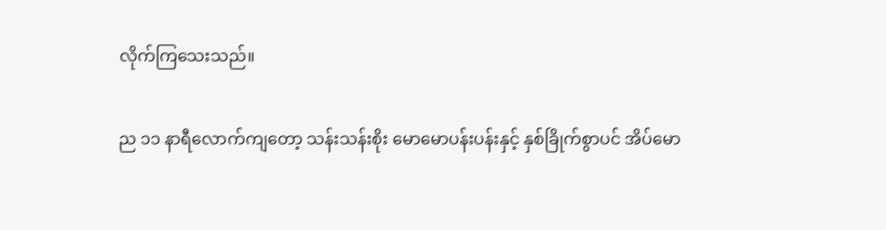လိုက်ကြသေးသည်။

ည ၁၁ နာရီလောက်ကျတော့ သန်းသန်းစိုး မောမောပန်းပန်းနှင့် နှစ်ခြိုက်စွာပင် အိပ်မော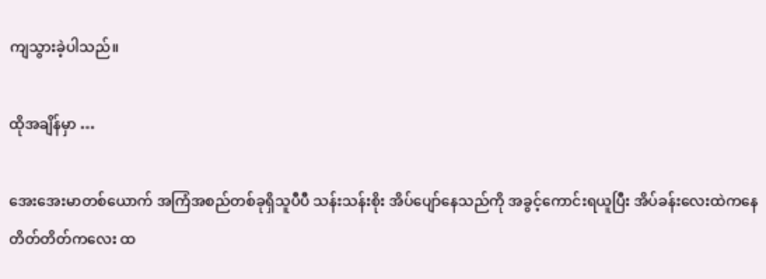ကျသွားခဲ့ပါသည်။

ထိုအချိန်မှာ …

အေးအေးမာတစ်ယောက် အကြံအစည်တစ်ခုရှိသူပီပီ သန်းသန်းစိုး အိပ်ပျော်နေသည်ကို အခွင့်ကောင်းရယူပြီး အိပ်ခန်းလေးထဲကနေ တိတ်တိတ်ကလေး ထ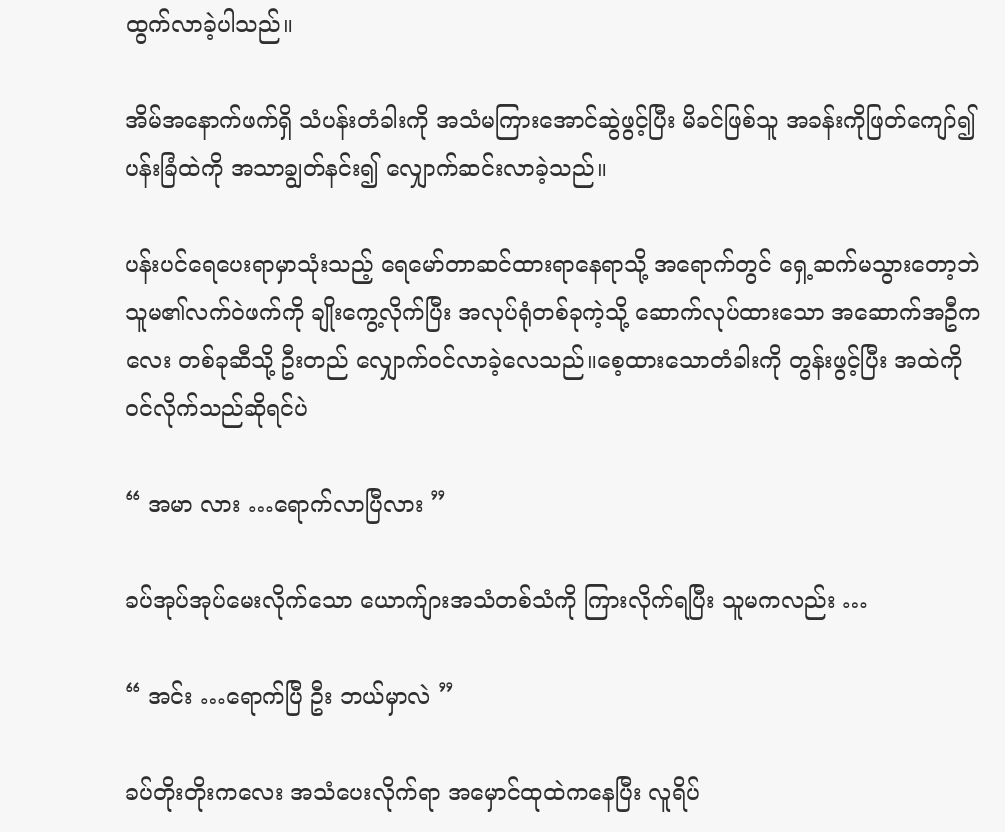ထွက်လာခဲ့ပါသည်။

အိမ်အနောက်ဖက်ရှိ သံပန်းတံခါးကို အသံမကြားအောင်ဆွဲဖွင့်ပြီး မိခင်ဖြစ်သူ အခန်းကိုဖြတ်ကျော်၍ ပန်းခြံထဲကို အသာချွတ်နင်း၍ လျှောက်ဆင်းလာခဲ့သည်။

ပန်းပင်ရေပေးရာမှာသုံးသည့် ရေမော်တာဆင်ထားရာနေရာသို့ အရောက်တွင် ရှေ့ဆက်မသွားတော့ဘဲ သူမ၏လက်ဝဲဖက်ကို ချိုးကွေ့လိုက်ပြီး အလုပ်ရုံတစ်ခုကဲ့သို့ ဆောက်လုပ်ထားသော အဆောက်အဦကလေး တစ်ခုဆီသို့ ဦးတည် လျှောက်ဝင်လာခဲ့လေသည်။စေ့ထားသောတံခါးကို တွန်းဖွင့်ပြီး အထဲကိုဝင်လိုက်သည်ဆိုရင်ပဲ

“ အမာ လား …ရောက်လာပြီလား ”

ခပ်အုပ်အုပ်မေးလိုက်သော ယောက်ျားအသံတစ်သံကို ကြားလိုက်ရပြီး သူမကလည်း …

“ အင်း …ရောက်ပြီ ဦး ဘယ်မှာလဲ ”

ခပ်တိုးတိုးကလေး အသံပေးလိုက်ရာ အမှောင်ထုထဲကနေပြီး လူရိပ်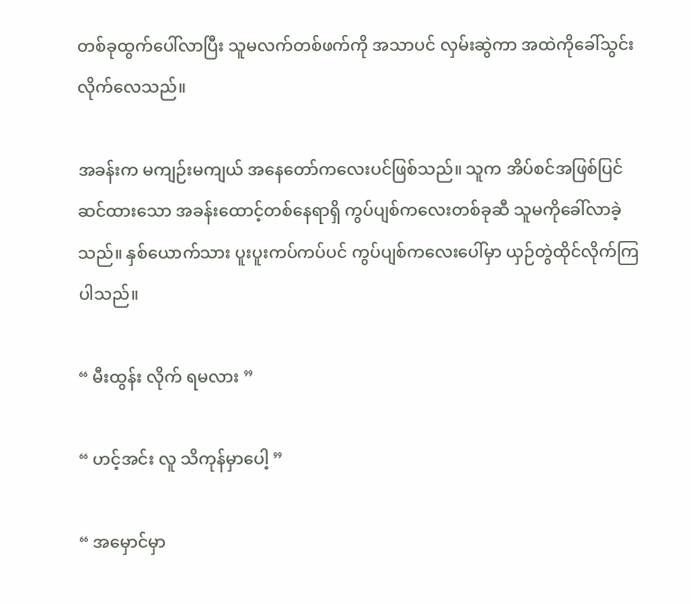တစ်ခုထွက်ပေါ်လာပြီး သူမလက်တစ်ဖက်ကို အသာပင် လှမ်းဆွဲကာ အထဲကိုခေါ်သွင်းလိုက်လေသည်။

အခန်းက မကျဉ်းမကျယ် အနေတော်ကလေးပင်ဖြစ်သည်။ သူက အိပ်စင်အဖြစ်ပြင်ဆင်ထားသော အခန်းထောင့်တစ်နေရာရှိ ကွပ်ပျစ်ကလေးတစ်ခုဆီ သူမကိုခေါ်လာခဲ့သည်။ နှစ်ယောက်သား ပူးပူးကပ်ကပ်ပင် ကွပ်ပျစ်ကလေးပေါ်မှာ ယှဉ်တွဲထိုင်လိုက်ကြပါသည်။

“ မီးထွန်း လိုက် ရမလား ”

“ ဟင့်အင်း လူ သိကုန်မှာပေါ့ ”

“ အမှောင်မှာ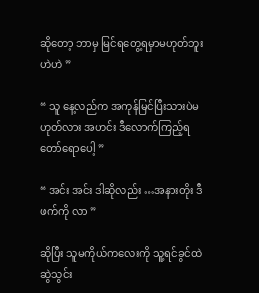ဆိုတော့ ဘာမှ မြင်ရတွေ့ရမှာမဟုတ်ဘူး ဟဲဟဲ ”

“ သူ နေ့လည်က အကုန်မြင်ပြီးသားပဲမဟုတ်လား အဟင်း ဒီလောက်ကြည့်ရ တော်ရောပေါ့ ”

“ အင်း အင်း ဒါဆိုလည်း …အနားတိုး ဒီဖက်ကို လာ ”

ဆိုပြီး သူမကိုယ်ကလေးကို သူ့ရင်ခွင်ထဲ ဆွဲသွင်း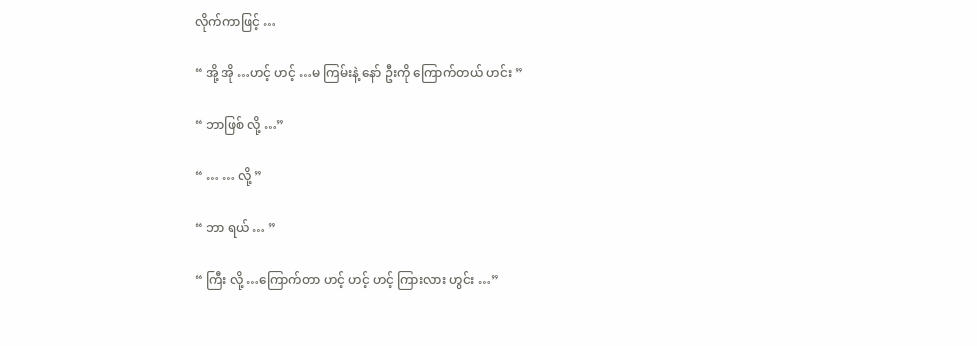လိုက်ကာဖြင့် …

“ အို့ အို …ဟင့် ဟင့် …မ ကြမ်းနဲ့ နော် ဦးကို ကြောက်တယ် ဟင်း ”

“ ဘာဖြစ် လို့ …”

“ … … လို့ ”

“ ဘာ ရယ် … ”

“ ကြီး လို့ …ကြောက်တာ ဟင့် ဟင့် ဟင့် ကြားလား ဟွင်း …”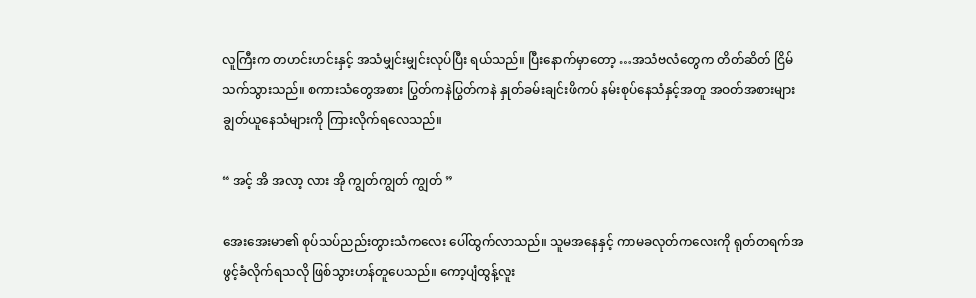လူကြီးက တဟင်းဟင်းနှင့် အသံမျှင်းမျှင်းလုပ်ပြီး ရယ်သည်။ ပြီးနောက်မှာတော့ …အသံဗလံတွေက တိတ်ဆိတ် ငြိမ်သက်သွားသည်။ စကားသံတွေအစား ပြွတ်ကနဲပြွတ်ကနဲ နှုတ်ခမ်းချင်းဖိကပ် နမ်းစုပ်နေသံနှင့်အတူ အဝတ်အစားများ ချွတ်ယူနေသံများကို ကြားလိုက်ရလေသည်။

“ အင့် အိ အလာ့ လား အို ကျွတ်ကျွတ် ကျွတ် ”

အေးအေးမာ၏ စုပ်သပ်ညည်းတွားသံကလေး ပေါ်ထွက်လာသည်။ သူမအနေနှင့် ကာမခလုတ်ကလေးကို ရုတ်တရက်အဖွင့်ခံလိုက်ရသလို ဖြစ်သွားဟန်တူပေသည်။ ကော့ပျံထွန့်လူး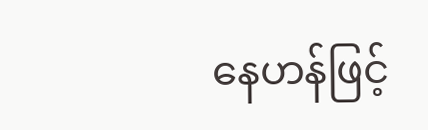နေဟန်ဖြင့်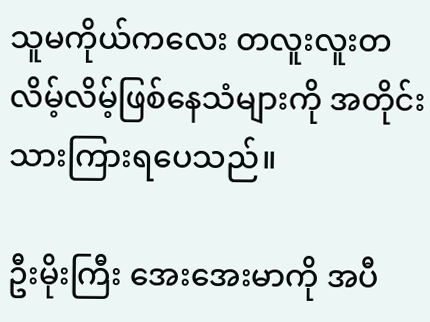သူမကိုယ်ကလေး တလူးလူးတလိမ့်လိမ့်ဖြစ်နေသံများကို အတိုင်းသားကြားရပေသည်။

ဦးမိုးကြီး အေးအေးမာကို အပီ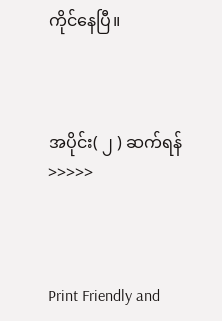ကိုင်နေပြီ။



အပိုင်း( ၂ ) ဆက်ရန် >>>>>



Print Friendly and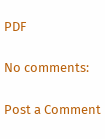PDF

No comments:

Post a Comment